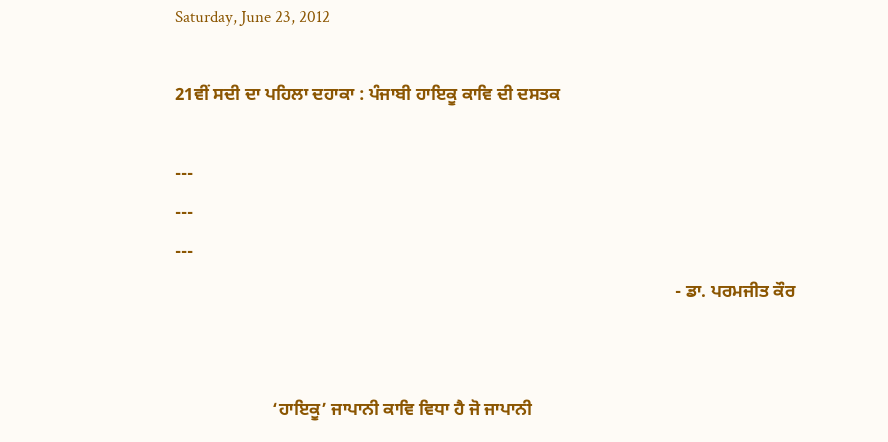Saturday, June 23, 2012

21ਵੀਂ ਸਦੀ ਦਾ ਪਹਿਲਾ ਦਹਾਕਾ : ਪੰਜਾਬੀ ਹਾਇਕੂ ਕਾਵਿ ਦੀ ਦਸਤਕ

---
---
---
                                                                                                                 - ਡਾ. ਪਰਮਜੀਤ ਕੌਰ


                      ‘ਹਾਇਕੂ’ ਜਾਪਾਨੀ ਕਾਵਿ ਵਿਧਾ ਹੈ ਜੋ ਜਾਪਾਨੀ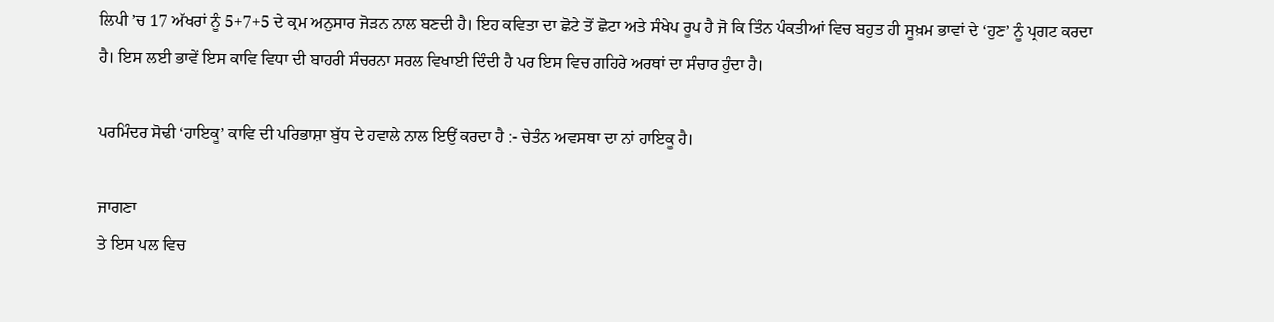ਲਿਪੀ ’ਚ 17 ਅੱਖਰਾਂ ਨੂੰ 5+7+5 ਦੇ ਕ੍ਰਮ ਅਨੁਸਾਰ ਜੋੜਨ ਨਾਲ ਬਣਦੀ ਹੈ। ਇਹ ਕਵਿਤਾ ਦਾ ਛੋਟੇ ਤੋਂ ਛੋਟਾ ਅਤੇ ਸੰਖੇਪ ਰੂਪ ਹੈ ਜੋ ਕਿ ਤਿੰਨ ਪੰਕਤੀਆਂ ਵਿਚ ਬਹੁਤ ਹੀ ਸੂਖ਼ਮ ਭਾਵਾਂ ਦੇ ‘ਹੁਣ’ ਨੂੰ ਪ੍ਰਗਟ ਕਰਦਾ ਹੈ। ਇਸ ਲਈ ਭਾਵੇਂ ਇਸ ਕਾਵਿ ਵਿਧਾ ਦੀ ਬਾਹਰੀ ਸੰਚਰਨਾ ਸਰਲ ਵਿਖਾਈ ਦਿੰਦੀ ਹੈ ਪਰ ਇਸ ਵਿਚ ਗਹਿਰੇ ਅਰਥਾਂ ਦਾ ਸੰਚਾਰ ਹੁੰਦਾ ਹੈ।

ਪਰਮਿੰਦਰ ਸੋਢੀ ‘ਹਾਇਕੂ’ ਕਾਵਿ ਦੀ ਪਰਿਭਾਸ਼ਾ ਬੁੱਧ ਦੇ ਹਵਾਲੇ ਨਾਲ ਇਉਂ ਕਰਦਾ ਹੈ :- ਚੇਤੰਨ ਅਵਸਥਾ ਦਾ ਨਾਂ ਹਾਇਕੂ ਹੈ।

ਜਾਗਣਾ
ਤੇ ਇਸ ਪਲ ਵਿਚ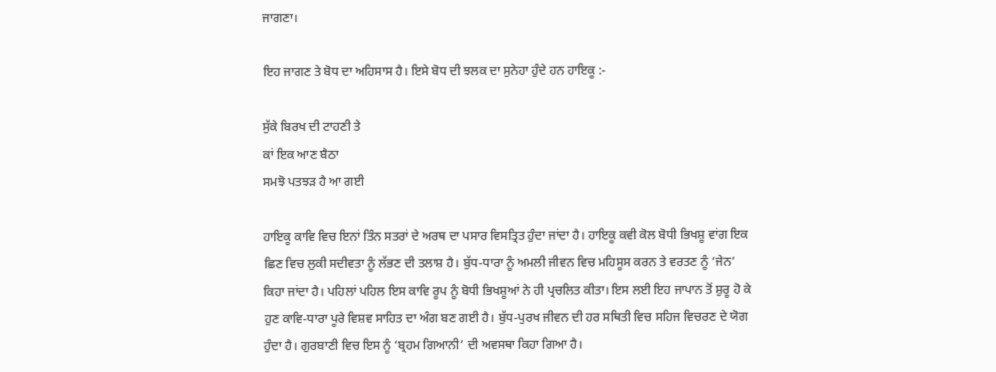ਜਾਗਣਾ।

ਇਹ ਜਾਗਣ ਤੇ ਬੋਧ ਦਾ ਅਹਿਸਾਸ ਹੈ। ਇਸੇ ਬੋਧ ਦੀ ਝਲਕ ਦਾ ਸੁਨੇਹਾ ਹੁੰਦੇ ਹਨ ਹਾਇਕੂ :-

ਸੁੱਕੇ ਬਿਰਖ ਦੀ ਟਾਹਣੀ ਤੇ
ਕਾਂ ਇਕ ਆਣ ਬੈਠਾ
ਸਮਝੋ ਪਤਝੜ ਹੈ ਆ ਗਈ

ਹਾਇਕੂ ਕਾਵਿ ਵਿਚ ਇਨਾਂ ਤਿੰਨ ਸਤਰਾਂ ਦੇ ਅਰਥ ਦਾ ਪਸਾਰ ਵਿਸਤ੍ਰਿਤ ਹੁੰਦਾ ਜਾਂਦਾ ਹੈ। ਹਾਇਕੂ ਕਵੀ ਕੋਲ ਬੋਧੀ ਭਿਖਸ਼ੂ ਵਾਂਗ ਇਕ ਛਿਣ ਵਿਚ ਲੁਕੀ ਸਦੀਵਤਾ ਨੂੰ ਲੱਭਣ ਦੀ ਤਲਾਸ਼ ਹੈ। ਬੁੱਧ-ਧਾਰਾ ਨੂੰ ਅਮਲੀ ਜੀਵਨ ਵਿਚ ਮਹਿਸੂਸ ਕਰਨ ਤੇ ਵਰਤਣ ਨੂੰ ‘ਜੇਨ’ ਕਿਹਾ ਜਾਂਦਾ ਹੈ। ਪਹਿਲਾਂ ਪਹਿਲ ਇਸ ਕਾਵਿ ਰੂਪ ਨੂੰ ਬੋਧੀ ਭਿਖਸ਼ੂਆਂ ਨੇ ਹੀ ਪ੍ਰਚਲਿਤ ਕੀਤਾ। ਇਸ ਲਈ ਇਹ ਜਾਪਾਨ ਤੋਂ ਸ਼ੁਰੂ ਹੋ ਕੇ ਹੁਣ ਕਾਵਿ-ਧਾਰਾ ਪੂਰੇ ਵਿਸ਼ਵ ਸਾਹਿਤ ਦਾ ਅੰਗ ਬਣ ਗਈ ਹੈ। ਬੁੱਧ-ਪੁਰਖ ਜੀਵਨ ਦੀ ਹਰ ਸਥਿਤੀ ਵਿਚ ਸਹਿਜ ਵਿਚਰਣ ਦੇ ਯੋਗ ਹੁੰਦਾ ਹੈ। ਗੁਰਬਾਣੀ ਵਿਚ ਇਸ ਨੂੰ ‘ਬ੍ਰਹਮ ਗਿਆਨੀ’ ਦੀ ਅਵਸਥਾ ਕਿਹਾ ਗਿਆ ਹੈ।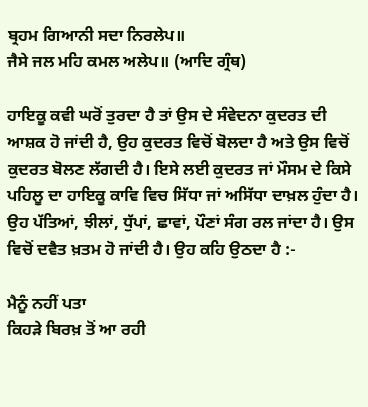ਬ੍ਰਹਮ ਗਿਆਨੀ ਸਦਾ ਨਿਰਲੇਪ॥
ਜੈਸੇ ਜਲ ਮਹਿ ਕਮਲ ਅਲੇਪ॥ (ਆਦਿ ਗ੍ਰੰਥ)

ਹਾਇਕੂ ਕਵੀ ਘਰੋਂ ਤੁਰਦਾ ਹੈ ਤਾਂ ਉਸ ਦੇ ਸੰਵੇਦਨਾ ਕੁਦਰਤ ਦੀ ਆਸ਼ਕ ਹੋ ਜਾਂਦੀ ਹੈ, ਉਹ ਕੁਦਰਤ ਵਿਚੋਂ ਬੋਲਦਾ ਹੈ ਅਤੇ ਉਸ ਵਿਚੋਂ ਕੁਦਰਤ ਬੋਲਣ ਲੱਗਦੀ ਹੈ। ਇਸੇ ਲਈ ਕੁਦਰਤ ਜਾਂ ਮੌਸਮ ਦੇ ਕਿਸੇ ਪਹਿਲੂ ਦਾ ਹਾਇਕੂ ਕਾਵਿ ਵਿਚ ਸਿੱਧਾ ਜਾਂ ਅਸਿੱਧਾ ਦਾਖ਼ਲ ਹੁੰਦਾ ਹੈ। ਉਹ ਪੱਤਿਆਂ, ਝੀਲਾਂ, ਧੁੱਪਾਂ, ਛਾਵਾਂ, ਪੌਣਾਂ ਸੰਗ ਰਲ ਜਾਂਦਾ ਹੈ। ਉਸ ਵਿਚੋਂ ਦਵੈਤ ਖ਼ਤਮ ਹੋ ਜਾਂਦੀ ਹੈ। ਉਹ ਕਹਿ ਉਠਦਾ ਹੈ :-

ਮੈਨੂੰ ਨਹੀਂ ਪਤਾ
ਕਿਹੜੇ ਬਿਰਖ਼ ਤੋਂ ਆ ਰਹੀ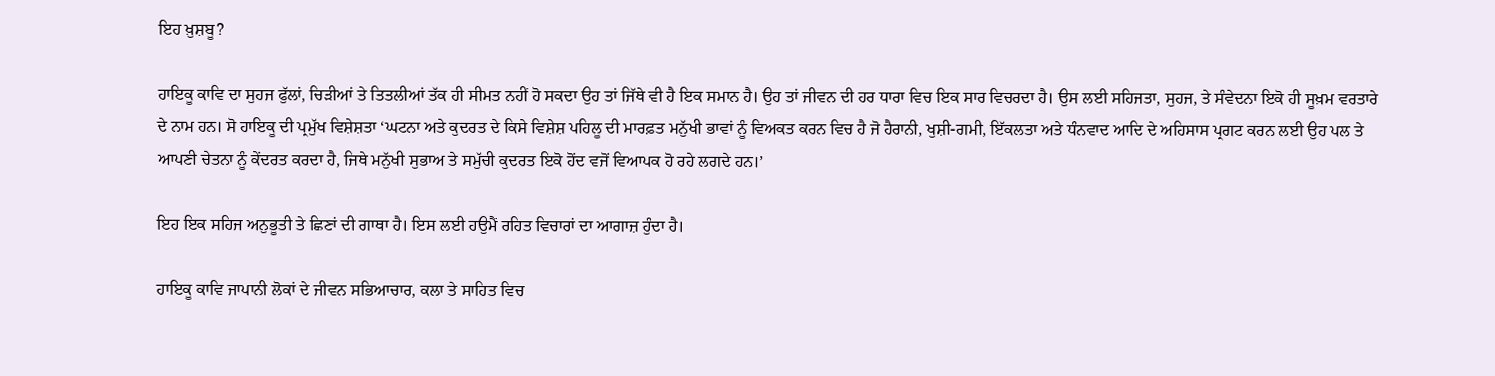ਇਹ ਖ਼ੁਸ਼ਬੂ?

ਹਾਇਕੂ ਕਾਵਿ ਦਾ ਸੁਹਜ ਫੁੱਲਾਂ, ਚਿੜੀਆਂ ਤੇ ਤਿਤਲੀਆਂ ਤੱਕ ਹੀ ਸੀਮਤ ਨਹੀਂ ਹੋ ਸਕਦਾ ਉਹ ਤਾਂ ਜਿੱਥੇ ਵੀ ਹੈ ਇਕ ਸਮਾਨ ਹੈ। ਉਹ ਤਾਂ ਜੀਵਨ ਦੀ ਹਰ ਧਾਰਾ ਵਿਚ ਇਕ ਸਾਰ ਵਿਚਰਦਾ ਹੈ। ਉਸ ਲਈ ਸਹਿਜਤਾ, ਸੁਹਜ, ਤੇ ਸੰਵੇਦਨਾ ਇਕੋ ਹੀ ਸੂਖ਼ਮ ਵਰਤਾਰੇ ਦੇ ਨਾਮ ਹਨ। ਸੋ ਹਾਇਕੂ ਦੀ ਪ੍ਰਮੁੱਖ ਵਿਸ਼ੇਸ਼ਤਾ ‘ਘਟਨਾ ਅਤੇ ਕੁਦਰਤ ਦੇ ਕਿਸੇ ਵਿਸ਼ੇਸ਼ ਪਹਿਲੂ ਦੀ ਮਾਰਫ਼ਤ ਮਨੁੱਖੀ ਭਾਵਾਂ ਨੂੰ ਵਿਅਕਤ ਕਰਨ ਵਿਚ ਹੈ ਜੋ ਹੈਰਾਨੀ, ਖੁਸ਼ੀ-ਗਮੀ, ਇੱਕਲਤਾ ਅਤੇ ਧੰਨਵਾਦ ਆਦਿ ਦੇ ਅਹਿਸਾਸ ਪ੍ਰਗਟ ਕਰਨ ਲਈ ਉਹ ਪਲ ਤੇ ਆਪਣੀ ਚੇਤਨਾ ਨੂੰ ਕੇਂਦਰਤ ਕਰਦਾ ਹੈ, ਜਿਥੇ ਮਨੁੱਖੀ ਸੁਭਾਅ ਤੇ ਸਮੁੱਚੀ ਕੁਦਰਤ ਇਕੋ ਹੋਂਦ ਵਜੋਂ ਵਿਆਪਕ ਹੋ ਰਹੇ ਲਗਦੇ ਹਨ।’

ਇਹ ਇਕ ਸਹਿਜ ਅਨੁਭੂਤੀ ਤੇ ਛਿਣਾਂ ਦੀ ਗਾਥਾ ਹੈ। ਇਸ ਲਈ ਹਉਮੈਂ ਰਹਿਤ ਵਿਚਾਰਾਂ ਦਾ ਆਗਾਜ਼ ਹੁੰਦਾ ਹੈ।

ਹਾਇਕੂ ਕਾਵਿ ਜਾਪਾਨੀ ਲੋਕਾਂ ਦੇ ਜੀਵਨ ਸਭਿਆਚਾਰ, ਕਲਾ ਤੇ ਸਾਹਿਤ ਵਿਚ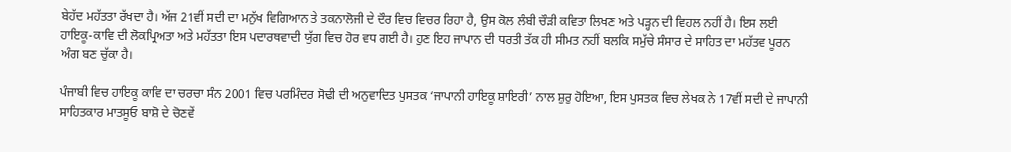ਬੇਹੱਦ ਮਹੱਤਤਾ ਰੱਖਦਾ ਹੈ। ਅੱਜ 21ਵੀਂ ਸਦੀ ਦਾ ਮਨੁੱਖ ਵਿਗਿਆਨ ਤੇ ਤਕਨਾਲੋਜੀ ਦੇ ਦੌਰ ਵਿਚ ਵਿਚਰ ਰਿਹਾ ਹੈ, ਉਸ ਕੋਲ ਲੰਬੀ ਚੌੜੀ ਕਵਿਤਾ ਲਿਖਣ ਅਤੇ ਪੜ੍ਹਨ ਦੀ ਵਿਹਲ ਨਹੀਂ ਹੈ। ਇਸ ਲਈ ਹਾਇਕੂ-ਕਾਵਿ ਦੀ ਲੋਕਪ੍ਰਿਅਤਾ ਅਤੇ ਮਹੱਤਤਾ ਇਸ ਪਦਾਰਥਵਾਦੀ ਯੁੱਗ ਵਿਚ ਹੋਰ ਵਧ ਗਈ ਹੈ। ਹੁਣ ਇਹ ਜਾਪਾਨ ਦੀ ਧਰਤੀ ਤੱਕ ਹੀ ਸੀਮਤ ਨਹੀਂ ਬਲਕਿ ਸਮੁੱਚੇ ਸੰਸਾਰ ਦੇ ਸਾਹਿਤ ਦਾ ਮਹੱਤਵ ਪੂਰਨ ਅੰਗ ਬਣ ਚੁੱਕਾ ਹੈ।

ਪੰਜਾਬੀ ਵਿਚ ਹਾਇਕੂ ਕਾਵਿ ਦਾ ਚਰਚਾ ਸੰਨ 2001 ਵਿਚ ਪਰਮਿੰਦਰ ਸੋਢੀ ਦੀ ਅਨੁਵਾਦਿਤ ਪੁਸਤਕ ‘ਜਾਪਾਨੀ ਹਾਇਕੂ ਸ਼ਾਇਰੀ’ ਨਾਲ ਸ਼ੁਰੁ ਹੋਇਆ, ਇਸ ਪੁਸਤਕ ਵਿਚ ਲੇਖਕ ਨੇ 17ਵੀਂ ਸਦੀ ਦੇ ਜਾਪਾਨੀ ਸਾਹਿਤਕਾਰ ਮਾਤਸੂਓ ਬਾਸ਼ੋ ਦੇ ਚੋਣਵੇਂ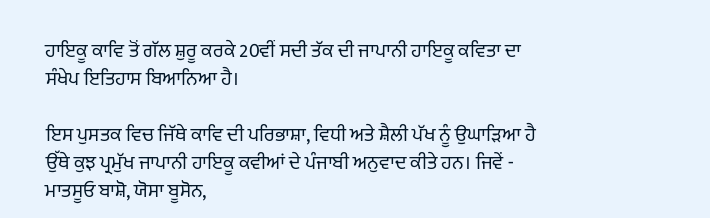ਹਾਇਕੂ ਕਾਵਿ ਤੋਂ ਗੱਲ ਸ਼ੁਰੂ ਕਰਕੇ 20ਵੀਂ ਸਦੀ ਤੱਕ ਦੀ ਜਾਪਾਨੀ ਹਾਇਕੂ ਕਵਿਤਾ ਦਾ ਸੰਖੇਪ ਇਤਿਹਾਸ ਬਿਆਨਿਆ ਹੈ।

ਇਸ ਪੁਸਤਕ ਵਿਚ ਜਿੱਥੇ ਕਾਵਿ ਦੀ ਪਰਿਭਾਸ਼ਾ, ਵਿਧੀ ਅਤੇ ਸ਼ੈਲੀ ਪੱਖ ਨੂੰ ਉਘਾੜਿਆ ਹੈ ਉੱਥੇ ਕੁਝ ਪ੍ਰਮੁੱਖ ਜਾਪਾਨੀ ਹਾਇਕੂ ਕਵੀਆਂ ਦੇ ਪੰਜਾਬੀ ਅਨੁਵਾਦ ਕੀਤੇ ਹਨ। ਜਿਵੇਂ - ਮਾਤਸੂਓ ਬਾਸ਼ੋ, ਯੋਸਾ ਬੂਸੋਨ,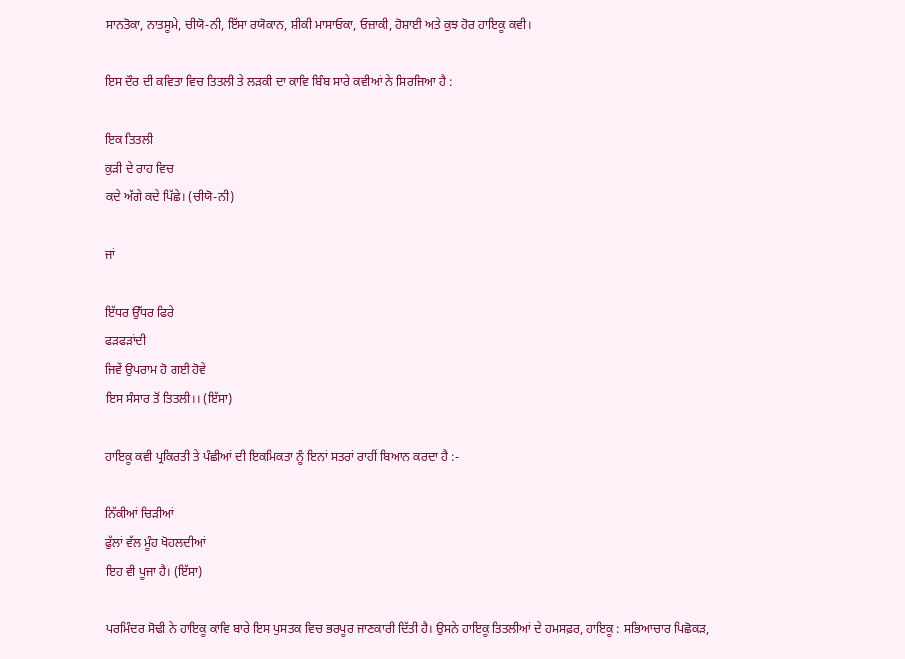ਸਾਨਤੋਕਾ, ਨਾਤਸੂਮੇ, ਚੀਯੋ-ਨੀ, ਇੱਸਾ ਰਯੋਕਾਨ, ਸ਼ੀਕੀ ਮਾਸਾਓਕਾ, ਓਜ਼ਾਕੀ, ਹੋਸ਼ਾਈ ਅਤੇ ਕੁਝ ਹੋਰ ਹਾਇਕੂ ਕਵੀ।

ਇਸ ਦੌਰ ਦੀ ਕਵਿਤਾ ਵਿਚ ਤਿਤਲੀ ਤੇ ਲੜਕੀ ਦਾ ਕਾਵਿ ਬਿੰਬ ਸਾਰੇ ਕਵੀਆਂ ਨੇ ਸਿਰਜਿਆ ਹੈ :

ਇਕ ਤਿਤਲੀ
ਕੁੜੀ ਦੇ ਰਾਹ ਵਿਚ
ਕਦੇ ਅੱਗੇ ਕਦੇ ਪਿੱਛੇ। (ਚੀਯੋ-ਨੀ)

ਜਾਂ

ਇੱਧਰ ਉੱਧਰ ਫਿਰੇ
ਫੜਫੜਾਂਦੀ
ਜਿਵੇਂ ਉਪਰਾਮ ਹੋ ਗਈ ਹੋਵੇ
ਇਸ ਸੰਸਾਰ ਤੋਂ ਤਿਤਲੀ।। (ਇੱਸਾ)

ਹਾਇਕੂ ਕਵੀ ਪ੍ਰਕਿਰਤੀ ਤੇ ਪੰਛੀਆਂ ਦੀ ਇਕਮਿਕਤਾ ਨੂੰ ਇਨਾਂ ਸਤਰਾਂ ਰਾਹੀਂ ਬਿਆਨ ਕਰਦਾ ਹੈ :-

ਨਿੱਕੀਆਂ ਚਿੜੀਆਂ
ਫੁੱਲਾਂ ਵੱਲ ਮੂੰਹ ਖੋਹਲਦੀਆਂ
ਇਹ ਵੀ ਪੂਜਾ ਹੈ। (ਇੱਸਾ)

ਪਰਮਿੰਦਰ ਸੋਢੀ ਨੇ ਹਾਇਕੂ ਕਾਵਿ ਬਾਰੇ ਇਸ ਪੁਸਤਕ ਵਿਚ ਭਰਪੂਰ ਜਾਣਕਾਰੀ ਦਿੱਤੀ ਹੈ। ਉਸਨੇ ਹਾਇਕੂ ਤਿਤਲੀਆਂ ਦੇ ਹਮਸਫ਼ਰ, ਹਾਇਕੂ : ਸਭਿਆਚਾਰ ਪਿਛੋਕੜ,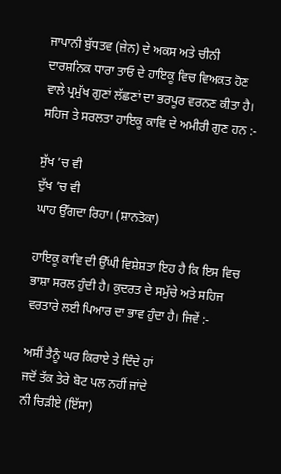ਜਾਪਾਨੀ ਬੁੱਧਤਵ (ਜ਼ੇਨ) ਦੇ ਅਕਸ ਅਤੇ ਚੀਨੀ ਦਾਰਸ਼ਨਿਕ ਧਾਰਾ ਤਾਓ ਦੇ ਹਾਇਕੂ ਵਿਚ ਵਿਅਕਤ ਹੋਣ ਵਾਲੇ ਪ੍ਰਮੁੱਖ ਗੁਣਾਂ ਲੱਛਣਾਂ ਦਾ ਭਰਪੂਰ ਵਰਨਣ ਕੀਤਾ ਹੈ। ਸਹਿਜ ਤੇ ਸਰਲਤਾ ਹਾਇਕੂ ਕਾਵਿ ਦੇ ਅਮੀਰੀ ਗੁਣ ਹਨ :-

ਸੁੱਖ ’ਚ ਵੀ
ਦੁੱਖ ’ਚ ਵੀ
ਘਾਹ ਉੱਗਦਾ ਰਿਹਾ। (ਸ਼ਾਨਤੋਕਾ)

ਹਾਇਕੂ ਕਾਵਿ ਦੀ ਉੱਘੀ ਵਿਸ਼ੇਸ਼ਤਾ ਇਹ ਹੈ ਕਿ ਇਸ ਵਿਚ ਭਾਸ਼ਾ ਸਰਲ ਹੁੰਦੀ ਹੈ। ਕੁਦਰਤ ਦੇ ਸਮੁੱਚੇ ਅਤੇ ਸਹਿਜ ਵਰਤਾਰੇ ਲਈ ਪਿਆਰ ਦਾ ਭਾਵ ਹੁੰਦਾ ਹੈ। ਜਿਵੇਂ :-

ਅਸੀਂ ਤੈਨੂੰ ਘਰ ਕਿਰਾਏ ਤੇ ਦਿੰਦੇ ਹਾਂ
ਜਦੋਂ ਤੱਕ ਤੇਰੇ ਬੋਟ ਪਲ ਨਹੀਂ ਜਾਂਦੇ
ਨੀ ਚਿੜੀਏ (ਇੱਸਾ)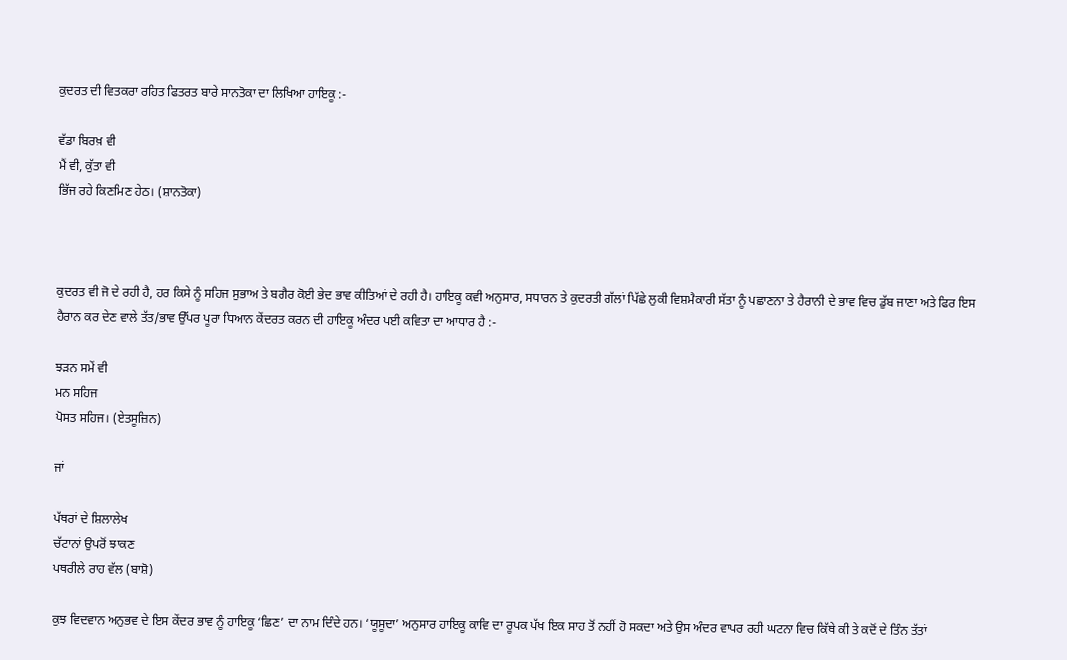ਕੁਦਰਤ ਦੀ ਵਿਤਕਰਾ ਰਹਿਤ ਫਿਤਰਤ ਬਾਰੇ ਸਾਨਤੋਕਾ ਦਾ ਲਿਖਿਆ ਹਾਇਕੂ :-

ਵੱਡਾ ਬਿਰਖ਼ ਵੀ
ਮੈਂ ਵੀ, ਕੁੱਤਾ ਵੀ
ਭਿੱਜ ਰਹੇ ਕਿਣਮਿਣ ਹੇਠ। (ਸ਼ਾਨਤੋਕਾ)



ਕੁਦਰਤ ਵੀ ਜੋ ਦੇ ਰਹੀ ਹੈ, ਹਰ ਕਿਸੇ ਨੂੰ ਸਹਿਜ ਸੁਭਾਅ ਤੇ ਬਗੈਰ ਕੋਈ ਭੇਦ ਭਾਵ ਕੀਤਿਆਂ ਦੇ ਰਹੀ ਹੈ। ਹਾਇਕੂ ਕਵੀ ਅਨੁਸਾਰ, ਸਧਾਰਨ ਤੇ ਕੁਦਰਤੀ ਗੱਲਾਂ ਪਿੱਛੇ ਲੁਕੀ ਵਿਸ਼ਮੈਕਾਰੀ ਸੱਤਾ ਨੂੰ ਪਛਾਣਨਾ ਤੇ ਹੈਰਾਨੀ ਦੇ ਭਾਵ ਵਿਚ ਡੁੱਬ ਜਾਣਾ ਅਤੇ ਫਿਰ ਇਸ ਹੈਰਾਨ ਕਰ ਦੇਣ ਵਾਲੇ ਤੱਤ/ਭਾਵ ਉੱਪਰ ਪੂਰਾ ਧਿਆਨ ਕੇਂਦਰਤ ਕਰਨ ਦੀ ਹਾਇਕੂ ਅੰਦਰ ਪਈ ਕਵਿਤਾ ਦਾ ਆਧਾਰ ਹੈ :-

ਝੜਨ ਸਮੇਂ ਵੀ
ਮਨ ਸਹਿਜ
ਪੋਸਤ ਸਹਿਜ। (ਏਤਸੂਜ਼ਿਨ)

ਜਾਂ

ਪੱਥਰਾਂ ਦੇ ਸ਼ਿਲਾਲੇਖ
ਚੱਟਾਨਾਂ ਉਪਰੋਂ ਝਾਕਣ
ਪਥਰੀਲੇ ਰਾਹ ਵੱਲ (ਬਾਸ਼ੋ)

ਕੁਝ ਵਿਦਵਾਨ ਅਨੁਭਵ ਦੇ ਇਸ ਕੇਂਦਰ ਭਾਵ ਨੂੰ ਹਾਇਕੂ ‘ਛਿਣ’ ਦਾ ਨਾਮ ਦਿੰਦੇ ਹਨ। ‘ਯੂਸੂਦਾ’ ਅਨੁਸਾਰ ਹਾਇਕੂ ਕਾਵਿ ਦਾ ਰੂਪਕ ਪੱਖ ਇਕ ਸਾਹ ਤੋਂ ਨਹੀਂ ਹੋ ਸਕਦਾ ਅਤੇ ਉਸ ਅੰਦਰ ਵਾਪਰ ਰਹੀ ਘਟਨਾ ਵਿਚ ਕਿੱਥੇ ਕੀ ਤੇ ਕਦੋਂ ਦੇ ਤਿੰਨ ਤੱਤਾਂ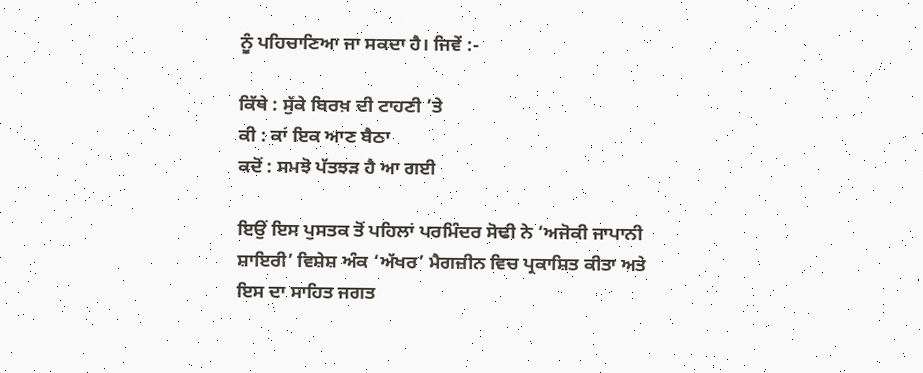ਨੂੰ ਪਹਿਚਾਣਿਆ ਜਾ ਸਕਦਾ ਹੈ। ਜਿਵੇਂ :-

ਕਿੱਥੇ : ਸੁੱਕੇ ਬਿਰਖ਼ ਦੀ ਟਾਹਣੀ ’ਤੇ
ਕੀ : ਕਾਂ ਇਕ ਆਣ ਬੈਠਾ
ਕਦੋਂ : ਸਮਝੋ ਪੱਤਝੜ ਹੈ ਆ ਗਈ

ਇਉਂ ਇਸ ਪੁਸਤਕ ਤੋਂ ਪਹਿਲਾਂ ਪਰਮਿੰਦਰ ਸੋਢੀ ਨੇ ‘ਅਜੋਕੀ ਜਾਪਾਨੀ ਸ਼ਾਇਰੀ’ ਵਿਸ਼ੇਸ਼ ਅੰਕ ‘ਅੱਖਰ’ ਮੈਗਜ਼ੀਨ ਵਿਚ ਪ੍ਰਕਾਸ਼ਿਤ ਕੀਤਾ ਅਤੇ ਇਸ ਦਾ ਸਾਹਿਤ ਜਗਤ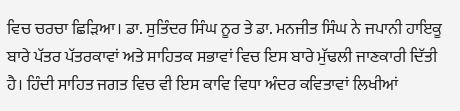ਵਿਚ ਚਰਚਾ ਛਿੜਿਆ। ਡਾ. ਸੁਤਿੰਦਰ ਸਿੰਘ ਨੂਰ ਤੇ ਡਾ. ਮਨਜੀਤ ਸਿੰਘ ਨੇ ਜਪਾਨੀ ਹਾਇਕੂ ਬਾਰੇ ਪੱਤਰ ਪੱਤਰਕਾਵਾਂ ਅਤੇ ਸਾਹਿਤਕ ਸਭਾਵਾਂ ਵਿਚ ਇਸ ਬਾਰੇ ਮੁੱਢਲੀ ਜਾਣਕਾਰੀ ਦਿੱਤੀ ਹੈ। ਹਿੰਦੀ ਸਾਹਿਤ ਜਗਤ ਵਿਚ ਵੀ ਇਸ ਕਾਵਿ ਵਿਧਾ ਅੰਦਰ ਕਵਿਤਾਵਾਂ ਲਿਖੀਆਂ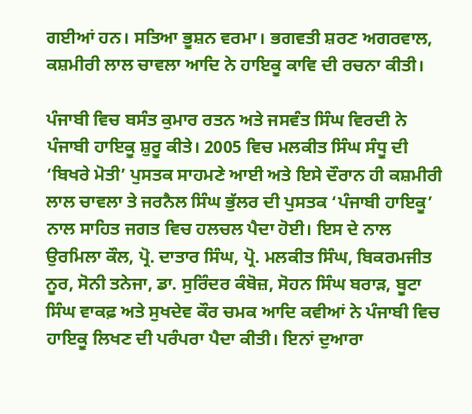ਗਈਆਂ ਹਨ। ਸਤਿਆ ਭੂਸ਼ਨ ਵਰਮਾ। ਭਗਵਤੀ ਸ਼ਰਣ ਅਗਰਵਾਲ, ਕਸ਼ਮੀਰੀ ਲਾਲ ਚਾਵਲਾ ਆਦਿ ਨੇ ਹਾਇਕੂ ਕਾਵਿ ਦੀ ਰਚਨਾ ਕੀਤੀ।

ਪੰਜਾਬੀ ਵਿਚ ਬਸੰਤ ਕੁਮਾਰ ਰਤਨ ਅਤੇ ਜਸਵੰਤ ਸਿੰਘ ਵਿਰਦੀ ਨੇ ਪੰਜਾਬੀ ਹਾਇਕੂ ਸ਼ੁਰੂ ਕੀਤੇ। 2005 ਵਿਚ ਮਲਕੀਤ ਸਿੰਘ ਸੰਧੂ ਦੀ ‘ਬਿਖਰੇ ਮੋਤੀ’ ਪੁਸਤਕ ਸਾਹਮਣੇ ਆਈ ਅਤੇ ਇਸੇ ਦੌਰਾਨ ਹੀ ਕਸ਼ਮੀਰੀ ਲਾਲ ਚਾਵਲਾ ਤੇ ਜਰਨੈਲ ਸਿੰਘ ਭੁੱਲਰ ਦੀ ਪੁਸਤਕ ‘ਪੰਜਾਬੀ ਹਾਇਕੂ’ ਨਾਲ ਸਾਹਿਤ ਜਗਤ ਵਿਚ ਹਲਚਲ ਪੈਦਾ ਹੋਈ। ਇਸ ਦੇ ਨਾਲ ਉਰਮਿਲਾ ਕੌਲ, ਪ੍ਰੋ. ਦਾਤਾਰ ਸਿੰਘ, ਪ੍ਰੋ. ਮਲਕੀਤ ਸਿੰਘ, ਬਿਕਰਮਜੀਤ ਨੂਰ, ਸੋਨੀ ਤਨੇਜਾ, ਡਾ. ਸੁਰਿੰਦਰ ਕੰਬੋਜ਼, ਸੋਹਨ ਸਿੰਘ ਬਰਾੜ, ਬੂਟਾ ਸਿੰਘ ਵਾਕਫ਼ ਅਤੇ ਸੁਖਦੇਵ ਕੌਰ ਚਮਕ ਆਦਿ ਕਵੀਆਂ ਨੇ ਪੰਜਾਬੀ ਵਿਚ ਹਾਇਕੂ ਲਿਖਣ ਦੀ ਪਰੰਪਰਾ ਪੈਦਾ ਕੀਤੀ। ਇਨਾਂ ਦੁਆਰਾ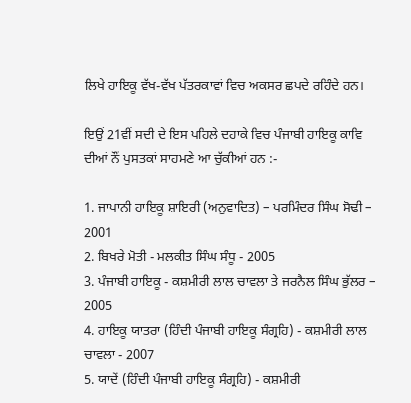ਲਿਖੇ ਹਾਇਕੂ ਵੱਖ-ਵੱਖ ਪੱਤਰਕਾਵਾਂ ਵਿਚ ਅਕਸਰ ਛਪਦੇ ਰਹਿੰਦੇ ਹਨ।

ਇਉਂ 21ਵੀਂ ਸਦੀ ਦੇ ਇਸ ਪਹਿਲੇ ਦਹਾਕੇ ਵਿਚ ਪੰਜਾਬੀ ਹਾਇਕੂ ਕਾਵਿ ਦੀਆਂ ਨੌਂ ਪੁਸਤਕਾਂ ਸਾਹਮਣੇ ਆ ਚੁੱਕੀਆਂ ਹਨ :-

1. ਜਾਪਾਨੀ ਹਾਇਕੂ ਸ਼ਾਇਰੀ (ਅਨੁਵਾਦਿਤ) – ਪਰਮਿੰਦਰ ਸਿੰਘ ਸੋਢੀ – 2001
2. ਬਿਖਰੇ ਮੋਤੀ - ਮਲਕੀਤ ਸਿੰਘ ਸੰਧੂ - 2005
3. ਪੰਜਾਬੀ ਹਾਇਕੂ - ਕਸ਼ਮੀਰੀ ਲਾਲ ਚਾਵਲਾ ਤੇ ਜਰਨੈਲ ਸਿੰਘ ਭੁੱਲਰ – 2005
4. ਹਾਇਕੂ ਯਾਤਰਾ (ਹਿੰਦੀ ਪੰਜਾਬੀ ਹਾਇਕੂ ਸੰਗ੍ਰਹਿ) - ਕਸ਼ਮੀਰੀ ਲਾਲ ਚਾਵਲਾ - 2007
5. ਯਾਦੇਂ (ਹਿੰਦੀ ਪੰਜਾਬੀ ਹਾਇਕੂ ਸੰਗ੍ਰਹਿ) - ਕਸ਼ਮੀਰੀ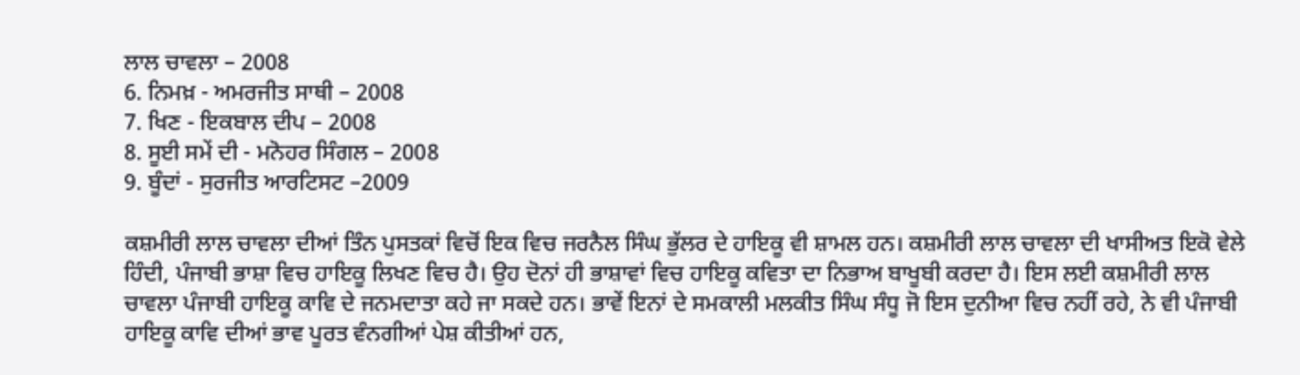ਲਾਲ ਚਾਵਲਾ – 2008
6. ਨਿਮਖ਼ - ਅਮਰਜੀਤ ਸਾਥੀ – 2008
7. ਖਿਣ - ਇਕਬਾਲ ਦੀਪ – 2008
8. ਸੂਈ ਸਮੇਂ ਦੀ - ਮਨੋਹਰ ਸਿੰਗਲ – 2008
9. ਬੂੰਦਾਂ - ਸੁਰਜੀਤ ਆਰਟਿਸਟ –2009

ਕਸ਼ਮੀਰੀ ਲਾਲ ਚਾਵਲਾ ਦੀਆਂ ਤਿੰਨ ਪੁਸਤਕਾਂ ਵਿਚੋਂ ਇਕ ਵਿਚ ਜਰਨੈਲ ਸਿੰਘ ਭੁੱਲਰ ਦੇ ਹਾਇਕੂ ਵੀ ਸ਼ਾਮਲ ਹਨ। ਕਸ਼ਮੀਰੀ ਲਾਲ ਚਾਵਲਾ ਦੀ ਖਾਸੀਅਤ ਇਕੋ ਵੇਲੇ ਹਿੰਦੀ, ਪੰਜਾਬੀ ਭਾਸ਼ਾ ਵਿਚ ਹਾਇਕੂ ਲਿਖਣ ਵਿਚ ਹੈ। ਉਹ ਦੋਨਾਂ ਹੀ ਭਾਸ਼ਾਵਾਂ ਵਿਚ ਹਾਇਕੂ ਕਵਿਤਾ ਦਾ ਨਿਭਾਅ ਬਾਖੂਬੀ ਕਰਦਾ ਹੈ। ਇਸ ਲਈ ਕਸ਼ਮੀਰੀ ਲਾਲ ਚਾਵਲਾ ਪੰਜਾਬੀ ਹਾਇਕੂ ਕਾਵਿ ਦੇ ਜਨਮਦਾਤਾ ਕਹੇ ਜਾ ਸਕਦੇ ਹਨ। ਭਾਵੇਂ ਇਨਾਂ ਦੇ ਸਮਕਾਲੀ ਮਲਕੀਤ ਸਿੰਘ ਸੰਧੂ ਜੋ ਇਸ ਦੁਨੀਆ ਵਿਚ ਨਹੀਂ ਰਹੇ, ਨੇ ਵੀ ਪੰਜਾਬੀ ਹਾਇਕੂ ਕਾਵਿ ਦੀਆਂ ਭਾਵ ਪੂਰਤ ਵੰਨਗੀਆਂ ਪੇਸ਼ ਕੀਤੀਆਂ ਹਨ,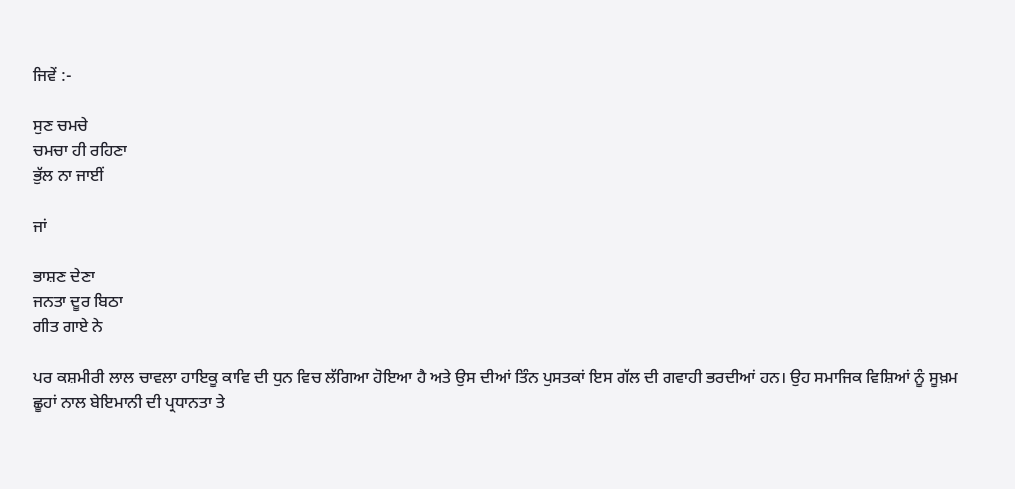ਜਿਵੇਂ :-

ਸੁਣ ਚਮਚੇ
ਚਮਚਾ ਹੀ ਰਹਿਣਾ
ਭੁੱਲ ਨਾ ਜਾਈਂ

ਜਾਂ

ਭਾਸ਼ਣ ਦੇਣਾ
ਜਨਤਾ ਦੂਰ ਬਿਠਾ
ਗੀਤ ਗਾਏ ਨੇ

ਪਰ ਕਸ਼ਮੀਰੀ ਲਾਲ ਚਾਵਲਾ ਹਾਇਕੂ ਕਾਵਿ ਦੀ ਧੁਨ ਵਿਚ ਲੱਗਿਆ ਹੋਇਆ ਹੈ ਅਤੇ ਉਸ ਦੀਆਂ ਤਿੰਨ ਪੁਸਤਕਾਂ ਇਸ ਗੱਲ ਦੀ ਗਵਾਹੀ ਭਰਦੀਆਂ ਹਨ। ਉਹ ਸਮਾਜਿਕ ਵਿਸ਼ਿਆਂ ਨੂੰ ਸੂਖ਼ਮ ਛੂਹਾਂ ਨਾਲ ਬੇਇਮਾਨੀ ਦੀ ਪ੍ਰਧਾਨਤਾ ਤੇ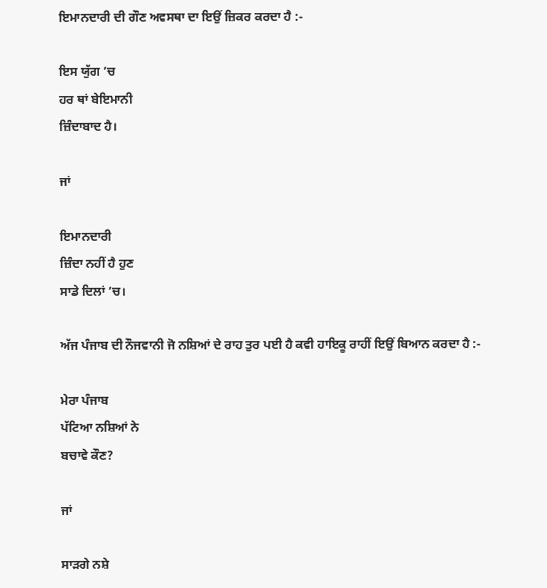ਇਮਾਨਦਾਰੀ ਦੀ ਗੌਣ ਅਵਸਥਾ ਦਾ ਇਉਂ ਜ਼ਿਕਰ ਕਰਦਾ ਹੈ :-

ਇਸ ਯੁੱਗ ’ਚ
ਹਰ ਥਾਂ ਬੇਇਮਾਨੀ
ਜ਼ਿੰਦਾਬਾਦ ਹੈ।

ਜਾਂ

ਇਮਾਨਦਾਰੀ
ਜ਼ਿੰਦਾ ਨਹੀਂ ਹੈ ਹੁਣ
ਸਾਡੇ ਦਿਲਾਂ ’ਚ।

ਅੱਜ ਪੰਜਾਬ ਦੀ ਨੌਜਵਾਨੀ ਜੋ ਨਸ਼ਿਆਂ ਦੇ ਰਾਹ ਤੁਰ ਪਈ ਹੈ ਕਵੀ ਹਾਇਕੂ ਰਾਹੀਂ ਇਉਂ ਬਿਆਨ ਕਰਦਾ ਹੈ :-

ਮੇਰਾ ਪੰਜਾਬ
ਪੱਟਿਆ ਨਸ਼ਿਆਂ ਨੇ
ਬਚਾਵੇ ਕੌਣ?

ਜਾਂ

ਸਾੜਗੇ ਨਸ਼ੇ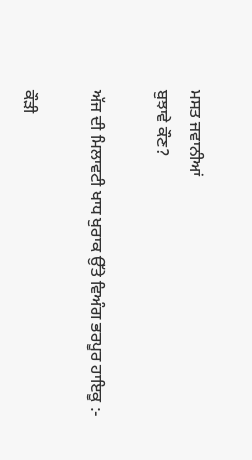ਮਸਤ ਜਵਾਨੀਆਂ
ਬੁਝਾਵੇ ਕੌਣ?

ਅੱਜ ਦੀ ਮਿਲਾਵਟੀ ਖਾਧ ਖੁਰਾਕ ਉੱਤੇ ਵਿਅੰਗ ਭਰਪੂਰ ਹਾਇਕੂ :-

ਕੌੜੀ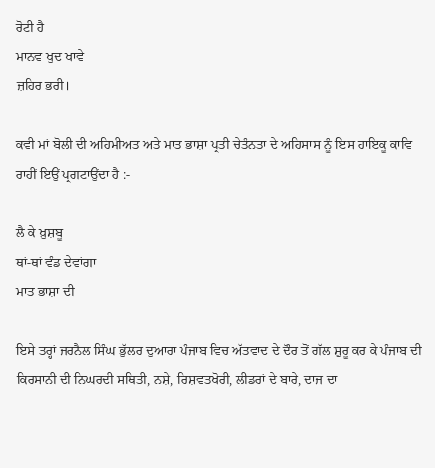ਰੋਟੀ ਹੈ
ਮਾਨਵ ਖੁਦ ਖਾਵੇ
ਜ਼ਹਿਰ ਭਰੀ।

ਕਵੀ ਮਾਂ ਬੋਲੀ ਦੀ ਅਹਿਮੀਅਤ ਅਤੇ ਮਾਤ ਭਾਸ਼ਾ ਪ੍ਰਤੀ ਚੇਤੰਨਤਾ ਦੇ ਅਹਿਸਾਸ ਨੂੰ ਇਸ ਹਾਇਕੂ ਕਾਵਿ ਰਾਹੀਂ ਇਉਂ ਪ੍ਰਗਟਾਉਂਦਾ ਹੈ :-

ਲੈ ਕੇ ਖ਼ੁਸ਼ਬੂ
ਥਾਂ-ਥਾਂ ਵੰਡ ਦੇਵਾਂਗਾ
ਮਾਤ ਭਾਸ਼ਾ ਦੀ

ਇਸੇ ਤਰ੍ਹਾਂ ਜਰਨੈਲ ਸਿੰਘ ਭੁੱਲਰ ਦੁਆਰਾ ਪੰਜਾਬ ਵਿਚ ਅੱਤਵਾਦ ਦੇ ਦੌਰ ਤੋਂ ਗੱਲ ਸ਼ੁਰੂ ਕਰ ਕੇ ਪੰਜਾਬ ਦੀ ਕਿਰਸਾਨੀ ਦੀ ਨਿਘਰਦੀ ਸਥਿਤੀ, ਨਸ਼ੇ, ਰਿਸ਼ਵਤਖੋਰੀ, ਲੀਡਰਾਂ ਦੇ ਬਾਰੇ, ਦਾਜ ਦਾ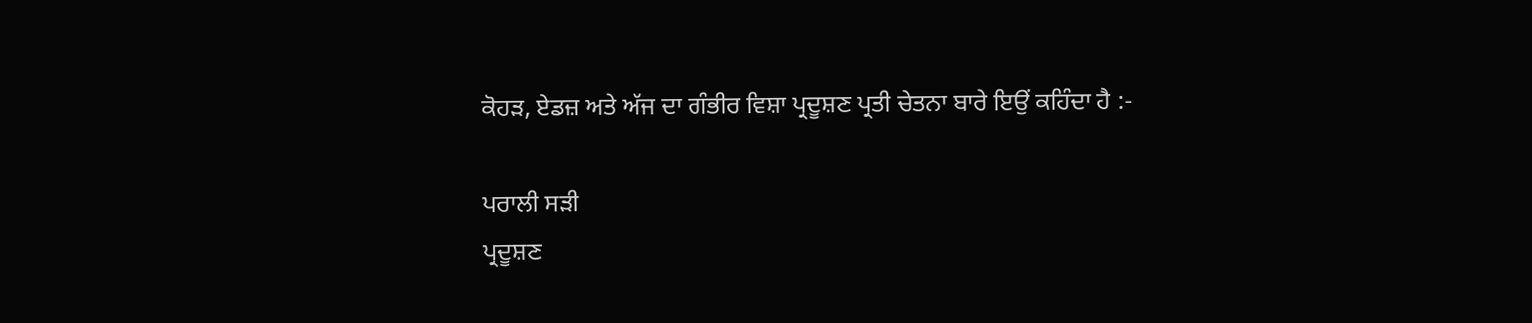ਕੋਹੜ, ਏਡਜ਼ ਅਤੇ ਅੱਜ ਦਾ ਗੰਭੀਰ ਵਿਸ਼ਾ ਪ੍ਰਦੂਸ਼ਣ ਪ੍ਰਤੀ ਚੇਤਨਾ ਬਾਰੇ ਇਉਂ ਕਹਿੰਦਾ ਹੈ :-

ਪਰਾਲੀ ਸੜੀ
ਪ੍ਰਦੂਸ਼ਣ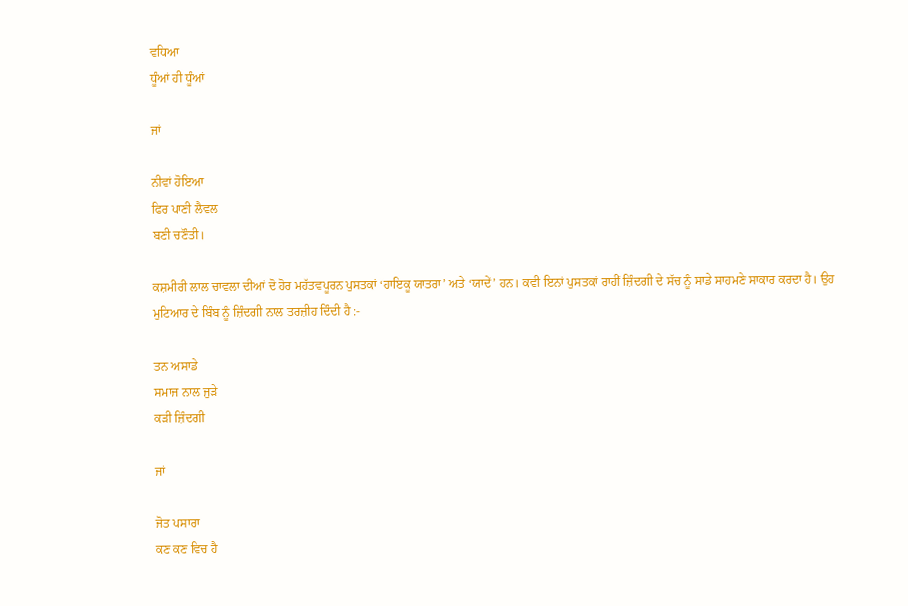ਵਧਿਆ
ਧੂੰਆਂ ਹੀ ਧੂੰਆਂ

ਜਾਂ

ਨੀਵਾਂ ਹੋਇਆ
ਫਿਰ ਪਾਣੀ ਲੈਵਲ
ਬਣੀ ਚਣੌਤੀ।

ਕਸ਼ਮੀਰੀ ਲਾਲ ਚਾਵਲਾ ਦੀਆਂ ਦੋ ਹੋਰ ਮਹੱਤਵਪੂਰਨ ਪੁਸਤਕਾਂ ‘ਹਾਇਕੂ ਯਾਤਰਾ’ ਅਤੇ ‘ਯਾਦੇਂ’ ਹਨ। ਕਵੀ ਇਨਾਂ ਪੁਸਤਕਾਂ ਰਾਹੀਂ ਜ਼ਿੰਦਗੀ ਦੇ ਸੱਚ ਨੂੰ ਸਾਡੇ ਸਾਹਮਣੇ ਸਾਕਾਰ ਕਰਦਾ ਹੈ। ਉਹ ਮੁਟਿਆਰ ਦੇ ਬਿੰਬ ਨੂੰ ਜ਼ਿੰਦਗੀ ਨਾਲ ਤਰਜ਼ੀਹ ਦਿੰਦੀ ਹੈ :-

ਤਨ ਅਸਾਡੇ
ਸਮਾਜ ਨਾਲ ਜੁੜੇ
ਕੜੀ ਜ਼ਿੰਦਗੀ

ਜਾਂ

ਜੋਤ ਪਸਾਰਾ
ਕਣ ਕਣ ਵਿਚ ਹੈ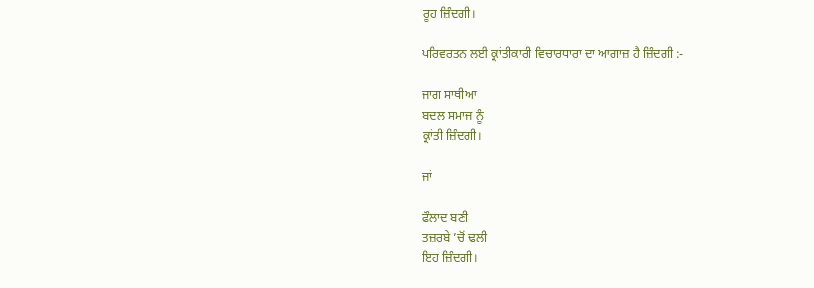ਰੂਹ ਜ਼ਿੰਦਗੀ।

ਪਰਿਵਰਤਨ ਲਈ ਕ੍ਰਾਂਤੀਕਾਰੀ ਵਿਚਾਰਧਾਰਾ ਦਾ ਆਗਾਜ਼ ਹੈ ਜ਼ਿੰਦਗੀ :-

ਜਾਗ ਸਾਥੀਆ
ਬਦਲ ਸਮਾਜ ਨੂੰ
ਕ੍ਰਾਂਤੀ ਜ਼ਿੰਦਗੀ।

ਜਾਂ

ਫੌਲਾਦ ਬਣੀ
ਤਜ਼ਰਬੇ ’ਚੋਂ ਢਲੀ
ਇਹ ਜ਼ਿੰਦਗੀ।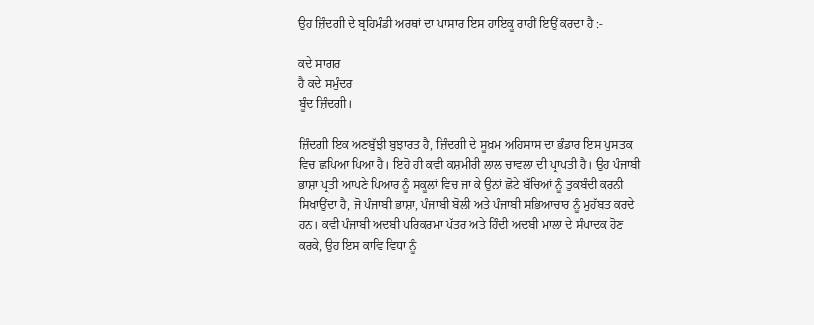ਉਹ ਜ਼ਿੰਦਗੀ ਦੇ ਬ੍ਰਹਿਮੰਡੀ ਅਰਥਾਂ ਦਾ ਪਾਸਾਰ ਇਸ ਹਾਇਕੂ ਰਾਹੀਂ ਇਉਂ ਕਰਦਾ ਹੈ :-

ਕਦੇ ਸਾਗਰ
ਹੈ ਕਦੇ ਸਮੁੰਦਰ
ਬੂੰਦ ਜ਼ਿੰਦਗੀ।

ਜ਼ਿੰਦਗੀ ਇਕ ਅਣਬੁੱਝੀ ਬੁਝਾਰਤ ਹੈ, ਜ਼ਿੰਦਗੀ ਦੇ ਸੂਖ਼ਮ ਅਹਿਸਾਸ ਦਾ ਭੰਡਾਰ ਇਸ ਪੁਸਤਕ ਵਿਚ ਛਪਿਆ ਪਿਆ ਹੈ। ਇਹੋ ਹੀ ਕਵੀ ਕਸ਼ਮੀਰੀ ਲਾਲ ਚਾਵਲਾ ਦੀ ਪ੍ਰਾਪਤੀ ਹੈ। ਉਹ ਪੰਜਾਬੀ ਭਾਸ਼ਾ ਪ੍ਰਤੀ ਆਪਣੇ ਪਿਆਰ ਨੂੰ ਸਕੂਲਾਂ ਵਿਚ ਜਾ ਕੇ ਉਨਾਂ ਛੋਟੇ ਬੱਚਿਆਂ ਨੂੰ ਤੁਕਬੰਦੀ ਕਰਨੀ ਸਿਖਾਉਂਦਾ ਹੈ, ਜੋ ਪੰਜਾਬੀ ਭਾਸ਼ਾ, ਪੰਜਾਬੀ ਬੋਲੀ ਅਤੇ ਪੰਜਾਬੀ ਸਭਿਆਚਾਰ ਨੂੰ ਮੁਹੱਬਤ ਕਰਦੇ ਹਨ। ਕਵੀ ਪੰਜਾਬੀ ਅਦਬੀ ਪਰਿਕਰਮਾ ਪੱਤਰ ਅਤੇ ਹਿੰਦੀ ਅਦਬੀ ਮਾਲਾ ਦੇ ਸੰਪਾਦਕ ਹੋਣ ਕਰਕੇ, ਉਹ ਇਸ ਕਾਵਿ ਵਿਧਾ ਨੂੰ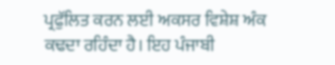ਪ੍ਰਫੁੱਲਿਤ ਕਰਨ ਲਈ ਅਕਸਰ ਵਿਸ਼ੇਸ਼ ਅੰਕ ਕਢਦਾ ਰਹਿੰਦਾ ਹੈ। ਇਹ ਪੰਜਾਬੀ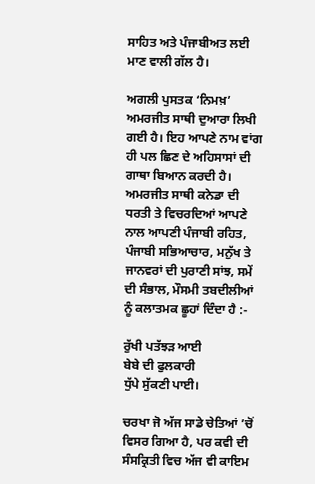ਸਾਹਿਤ ਅਤੇ ਪੰਜਾਬੀਅਤ ਲਈ ਮਾਣ ਵਾਲੀ ਗੱਲ ਹੈ।

ਅਗਲੀ ਪੁਸਤਕ ‘ਨਿਮਖ਼’ ਅਮਰਜੀਤ ਸਾਥੀ ਦੁਆਰਾ ਲਿਖੀ ਗਈ ਹੈ। ਇਹ ਆਪਣੇ ਨਾਮ ਵਾਂਗ ਹੀ ਪਲ ਛਿਣ ਦੇ ਅਹਿਸਾਸਾਂ ਦੀ ਗਾਥਾ ਬਿਆਨ ਕਰਦੀ ਹੈ। ਅਮਰਜੀਤ ਸਾਥੀ ਕਨੇਡਾ ਦੀ ਧਰਤੀ ਤੇ ਵਿਚਰਦਿਆਂ ਆਪਣੇ ਨਾਲ ਆਪਣੀ ਪੰਜਾਬੀ ਰਹਿਤ, ਪੰਜਾਬੀ ਸਭਿਆਚਾਰ, ਮਨੁੱਖ ਤੇ ਜਾਨਵਰਾਂ ਦੀ ਪੁਰਾਣੀ ਸਾਂਝ, ਸਮੇਂ ਦੀ ਸੰਭਾਲ, ਮੌਸਮੀ ਤਬਦੀਲੀਆਂ ਨੂੰ ਕਲਾਤਮਕ ਛੂਹਾਂ ਦਿੰਦਾ ਹੈ :-

ਰੁੱਖੀ ਪਤੱਝੜ ਆਈ
ਬੇਬੇ ਦੀ ਫੁਲਕਾਰੀ
ਧੁੱਪੇ ਸੁੱਕਣੀ ਪਾਈ।

ਚਰਖਾ ਜੋ ਅੱਜ ਸਾਡੇ ਚੇਤਿਆਂ ’ਚੋਂ ਵਿਸਰ ਗਿਆ ਹੈ, ਪਰ ਕਵੀ ਦੀ ਸੰਸਕ੍ਰਿਤੀ ਵਿਚ ਅੱਜ ਵੀ ਕਾਇਮ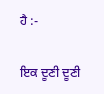ਹੈ :-

ਇਕ ਦੂਣੀ ਦੂਣੀ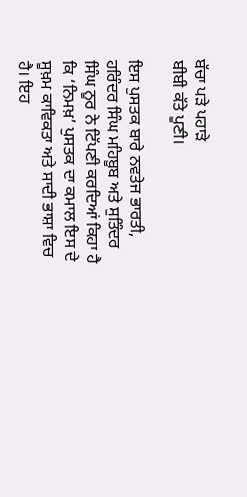ਬੱਚਾ ਪੜੇ ਪਹਾੜੇ
ਬੀਬੀ ਕੱਤੇ ਪੂਣੀ।

ਇਸ ਪੁਸਤਕ ਬਾਰੇ ਨਵਤੇਜ ਭਾਰਤੀ, ਹਰਿੰਦਰ ਸਿੰਘ ਮਹਿਬੂਬ ਅਤੇ ਸੁਤਿੰਦਰ ਸਿੰਘ ਨੂਰ ਨੇ ਟਿੱਪਣੀ ਕਰਦਿਆਂ ਕਿਹਾ ਹੈ ਕਿ ‘ਨਿਮਖ਼’ ਪੁਸਤਕ ਦਾ ਕਮਾਲ ਇਸ ਦੇ ਸੂਖ਼ਮ ਕਾਵਿਕਤਾ ਅਤੇ ਸਾਦੀ ਭਾਸ਼ਾ ਵਿਚ ਹੈ। ਇਹ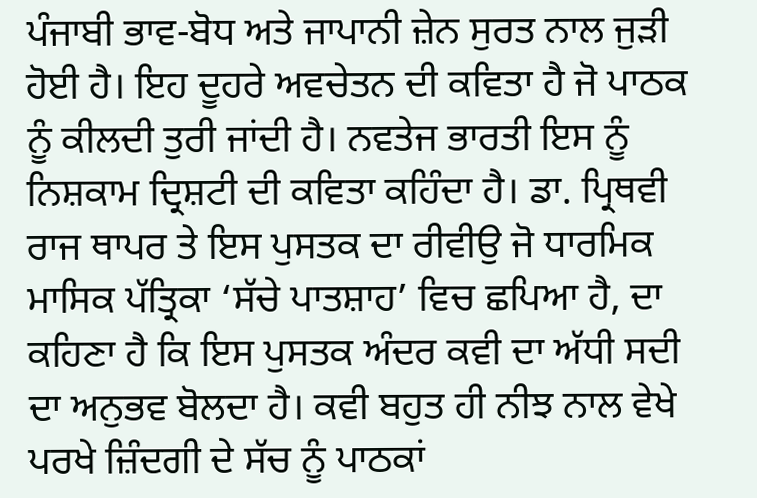ਪੰਜਾਬੀ ਭਾਵ-ਬੋਧ ਅਤੇ ਜਾਪਾਨੀ ਜ਼ੇਨ ਸੁਰਤ ਨਾਲ ਜੁੜੀ ਹੋਈ ਹੈ। ਇਹ ਦੂਹਰੇ ਅਵਚੇਤਨ ਦੀ ਕਵਿਤਾ ਹੈ ਜੋ ਪਾਠਕ ਨੂੰ ਕੀਲਦੀ ਤੁਰੀ ਜਾਂਦੀ ਹੈ। ਨਵਤੇਜ ਭਾਰਤੀ ਇਸ ਨੂੰ ਨਿਸ਼ਕਾਮ ਦ੍ਰਿਸ਼ਟੀ ਦੀ ਕਵਿਤਾ ਕਹਿੰਦਾ ਹੈ। ਡਾ. ਪ੍ਰਿਥਵੀ ਰਾਜ ਥਾਪਰ ਤੇ ਇਸ ਪੁਸਤਕ ਦਾ ਰੀਵੀਉ ਜੋ ਧਾਰਮਿਕ ਮਾਸਿਕ ਪੱਤ੍ਰਿਕਾ ‘ਸੱਚੇ ਪਾਤਸ਼ਾਹ’ ਵਿਚ ਛਪਿਆ ਹੈ, ਦਾ ਕਹਿਣਾ ਹੈ ਕਿ ਇਸ ਪੁਸਤਕ ਅੰਦਰ ਕਵੀ ਦਾ ਅੱਧੀ ਸਦੀ ਦਾ ਅਨੁਭਵ ਬੋਲਦਾ ਹੈ। ਕਵੀ ਬਹੁਤ ਹੀ ਨੀਝ ਨਾਲ ਵੇਖੇ ਪਰਖੇ ਜ਼ਿੰਦਗੀ ਦੇ ਸੱਚ ਨੂੰ ਪਾਠਕਾਂ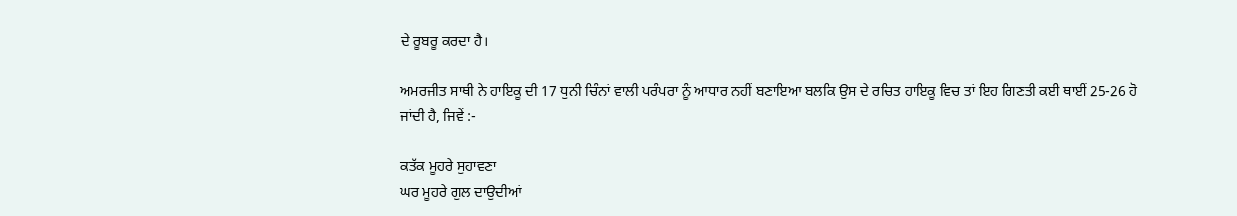ਦੇ ਰੂਬਰੂ ਕਰਦਾ ਹੈ।

ਅਮਰਜੀਤ ਸਾਥੀ ਨੇ ਹਾਇਕੂ ਦੀ 17 ਧੁਨੀ ਚਿੰਨਾਂ ਵਾਲੀ ਪਰੰਪਰਾ ਨੂੰ ਆਧਾਰ ਨਹੀਂ ਬਣਾਇਆ ਬਲਕਿ ਉਸ ਦੇ ਰਚਿਤ ਹਾਇਕੂ ਵਿਚ ਤਾਂ ਇਹ ਗਿਣਤੀ ਕਈ ਥਾਈਂ 25-26 ਹੋ ਜਾਂਦੀ ਹੈ, ਜਿਵੇਂ :-

ਕਤੱਕ ਮੂਹਰੇ ਸੁਹਾਵਣਾ
ਘਰ ਮੂਹਰੇ ਗੁਲ ਦਾਉਦੀਆਂ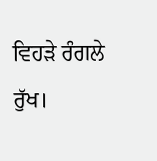ਵਿਹੜੇ ਰੰਗਲੇ ਰੁੱਖ।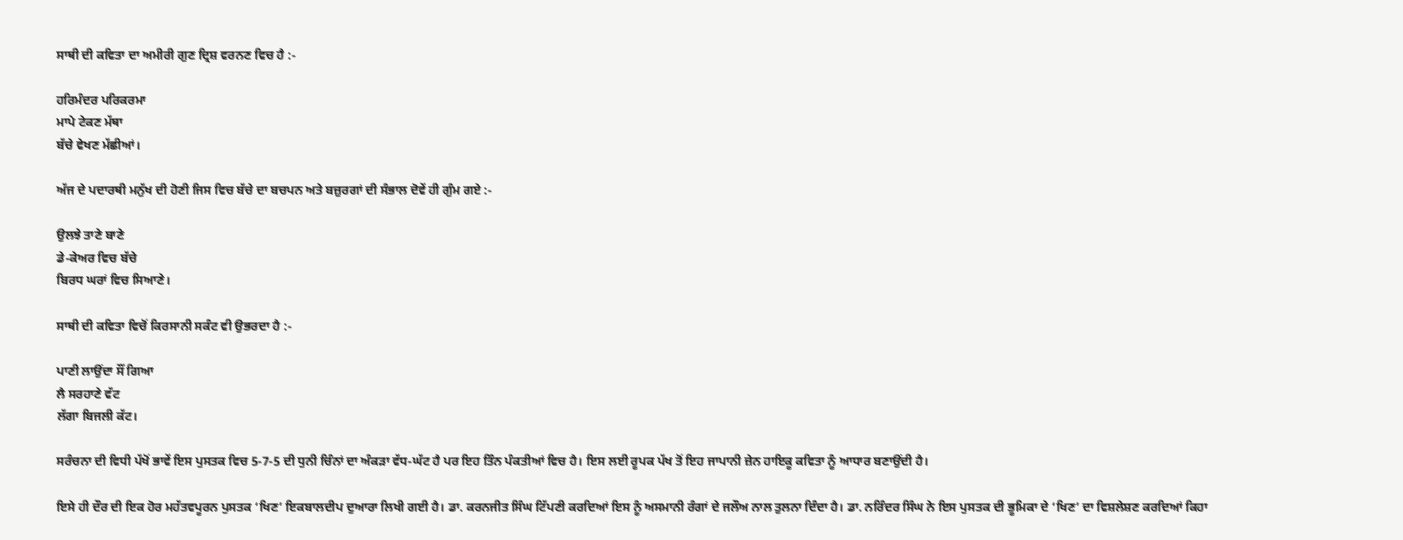ਸਾਥੀ ਦੀ ਕਵਿਤਾ ਦਾ ਅਮੀਰੀ ਗੁਣ ਦ੍ਰਿਸ਼ ਵਰਨਣ ਵਿਚ ਹੈ :-

ਹਰਿਮੰਦਰ ਪਰਿਕਰਮਾ
ਮਾਪੇ ਟੇਕਣ ਮੱਥਾ
ਬੱਚੇ ਵੇਖਣ ਮੱਛੀਆਂ।

ਅੱਜ ਦੇ ਪਦਾਰਥੀ ਮਨੁੱਖ ਦੀ ਹੋਣੀ ਜਿਸ ਵਿਚ ਬੱਚੇ ਦਾ ਬਚਪਨ ਅਤੇ ਬਜ਼ੁਰਗਾਂ ਦੀ ਸੰਭਾਲ ਦੋਵੇਂ ਹੀ ਗੁੰਮ ਗਏ :-

ਉਲਝੇ ਤਾਣੇ ਬਾਣੇ
ਡੇ-ਕੇਅਰ ਵਿਚ ਬੱਚੇ
ਬਿਰਧ ਘਰਾਂ ਵਿਚ ਸਿਆਣੇ।

ਸਾਥੀ ਦੀ ਕਵਿਤਾ ਵਿਚੋਂ ਕਿਰਸਾਨੀ ਸਕੰਟ ਵੀ ਉਭਰਦਾ ਹੈ :-

ਪਾਣੀ ਲਾਉਂਦਾ ਸੌਂ ਗਿਆ
ਲੈ ਸਰਹਾਣੇ ਵੱਟ
ਲੱਗਾ ਬਿਜਲੀ ਕੱਟ।

ਸਰੰਚਨਾ ਦੀ ਵਿਧੀ ਪੱਖੋਂ ਭਾਵੇਂ ਇਸ ਪੁਸਤਕ ਵਿਚ 5-7-5 ਦੀ ਧੁਨੀ ਚਿੰਨਾਂ ਦਾ ਅੰਕੜਾ ਵੱਧ-ਘੱਟ ਹੈ ਪਰ ਇਹ ਤਿੰਨ ਪੰਕਤੀਆਂ ਵਿਚ ਹੈ। ਇਸ ਲਈ ਰੂਪਕ ਪੱਖ ਤੋਂ ਇਹ ਜਾਪਾਨੀ ਜ਼ੇਨ ਹਾਇਕੂ ਕਵਿਤਾ ਨੂੰ ਆਧਾਰ ਬਣਾਉਂਦੀ ਹੈ।

ਇਸੇ ਹੀ ਦੌਰ ਦੀ ਇਕ ਹੋਰ ਮਹੱਤਵਪੂਰਨ ਪੁਸਤਕ ‘ਖਿਣ’ ਇਕਬਾਲਦੀਪ ਦੁਆਰਾ ਲਿਖੀ ਗਈ ਹੈ। ਡਾ. ਕਰਨਜੀਤ ਸਿੰਘ ਟਿੱਪਣੀ ਕਰਦਿਆਂ ਇਸ ਨੂੰ ਅਸਮਾਨੀ ਰੰਗਾਂ ਦੇ ਜਲੌਅ ਨਾਲ ਤੁਲਨਾ ਦਿੰਦਾ ਹੈ। ਡਾ. ਨਰਿੰਦਰ ਸਿੰਘ ਨੇ ਇਸ ਪੁਸਤਕ ਦੀ ਭੂਮਿਕਾ ਦੇ ‘ਖਿਣ’ ਦਾ ਵਿਸ਼ਲੇਸ਼ਣ ਕਰਦਿਆਂ ਕਿਹਾ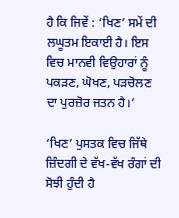ਹੈ ਕਿ ਜਿਵੇਂ : ‘ਖਿਣ’ ਸਮੇਂ ਦੀ ਲਘੂਤਮ ਇਕਾਈ ਹੈ। ਇਸ ਵਿਚ ਮਾਨਵੀ ਵਿਉਹਾਰਾਂ ਨੂੰ ਪਕੜਣ, ਘੋਖਣ, ਪੜਚੋਲਣ ਦਾ ਪੁਰਜ਼ੋਰ ਜਤਨ ਹੈ।’

‘ਖਿਣ’ ਪੁਸਤਕ ਵਿਚ ਜਿੱਥੇ ਜ਼ਿੰਦਗੀ ਦੇ ਵੱਖ-ਵੱਖ ਰੰਗਾਂ ਦੀ ਸੋਝੀ ਹੁੰਦੀ ਹੈ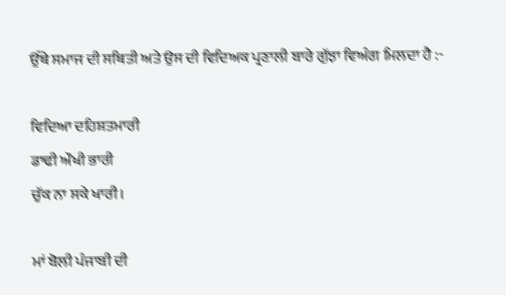ਉੱਥੇ ਸਮਾਜ ਦੀ ਸਥਿਤੀ ਅਤੇ ਉਸ ਦੀ ਵਿਦਿਅਕ ਪ੍ਰਣਾਲੀ ਬਾਰੇ ਗੁੱਝਾ ਵਿਅੰਗ ਮਿਲਦਾ ਹੈ :-

ਵਿਦਿਆ ਦਹਿਸ਼ਤਮਾਰੀ
ਡਾਢੀ ਔਖੀ ਭਾਰੀ
ਚੁੱਕ ਨਾ ਸਕੇ ਖਾਰੀ।

ਮਾਂ ਬੋਲੀ ਪੰਜਾਬੀ ਦੀ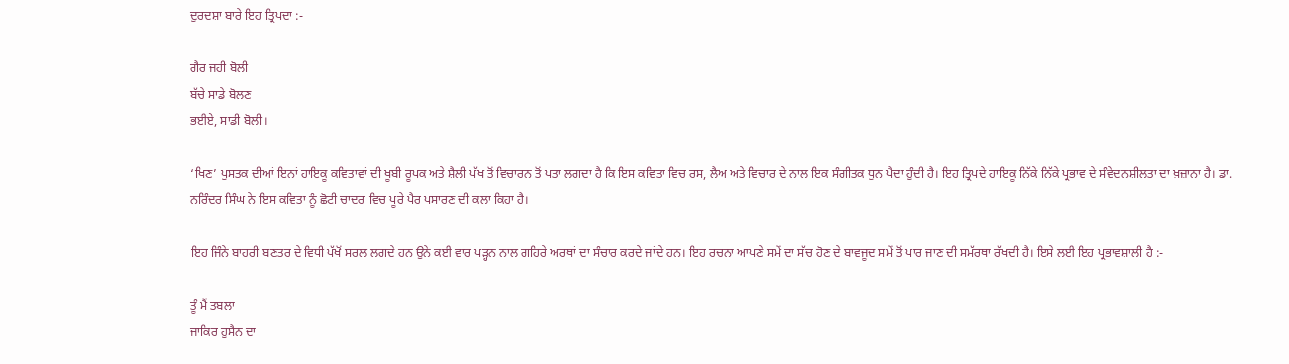ਦੁਰਦਸ਼ਾ ਬਾਰੇ ਇਹ ਤ੍ਰਿਪਦਾ :-

ਗੈਰ ਜਹੀ ਬੋਲੀ
ਬੱਚੇ ਸਾਡੇ ਬੋਲਣ
ਭਈਏ, ਸਾਡੀ ਬੋਲੀ।

‘ਖਿਣ’ ਪੁਸਤਕ ਦੀਆਂ ਇਨਾਂ ਹਾਇਕੂ ਕਵਿਤਾਵਾਂ ਦੀ ਖੂਬੀ ਰੂਪਕ ਅਤੇ ਸ਼ੈਲੀ ਪੱਖ ਤੋਂ ਵਿਚਾਰਨ ਤੋਂ ਪਤਾ ਲਗਦਾ ਹੈ ਕਿ ਇਸ ਕਵਿਤਾ ਵਿਚ ਰਸ, ਲੈਅ ਅਤੇ ਵਿਚਾਰ ਦੇ ਨਾਲ ਇਕ ਸੰਗੀਤਕ ਧੁਨ ਪੈਦਾ ਹੁੰਦੀ ਹੈ। ਇਹ ਤ੍ਰਿਪਦੇ ਹਾਇਕੂ ਨਿੱਕੇ ਨਿੱਕੇ ਪ੍ਰਭਾਵ ਦੇ ਸੰਵੇਦਨਸ਼ੀਲਤਾ ਦਾ ਖ਼ਜ਼ਾਨਾ ਹੈ। ਡਾ. ਨਰਿੰਦਰ ਸਿੰਘ ਨੇ ਇਸ ਕਵਿਤਾ ਨੂੰ ਛੋਟੀ ਚਾਦਰ ਵਿਚ ਪੂਰੇ ਪੈਰ ਪਸਾਰਣ ਦੀ ਕਲਾ ਕਿਹਾ ਹੈ।

ਇਹ ਜਿੰਨੇ ਬਾਹਰੀ ਬਣਤਰ ਦੇ ਵਿਧੀ ਪੱਖੋਂ ਸਰਲ ਲਗਦੇ ਹਨ ਉਨੇ ਕਈ ਵਾਰ ਪੜ੍ਹਨ ਨਾਲ ਗਹਿਰੇ ਅਰਥਾਂ ਦਾ ਸੰਚਾਰ ਕਰਦੇ ਜਾਂਦੇ ਹਨ। ਇਹ ਰਚਨਾ ਆਪਣੇ ਸਮੇਂ ਦਾ ਸੱਚ ਹੋਣ ਦੇ ਬਾਵਜੂਦ ਸਮੇਂ ਤੋਂ ਪਾਰ ਜਾਣ ਦੀ ਸਮੱਰਥਾ ਰੱਖਦੀ ਹੈ। ਇਸੇ ਲਈ ਇਹ ਪ੍ਰਭਾਵਸ਼ਾਲੀ ਹੈ :-

ਤੂੰ ਮੈਂ ਤਬਲਾ
ਜਾਕਿਰ ਹੁਸੈਨ ਦਾ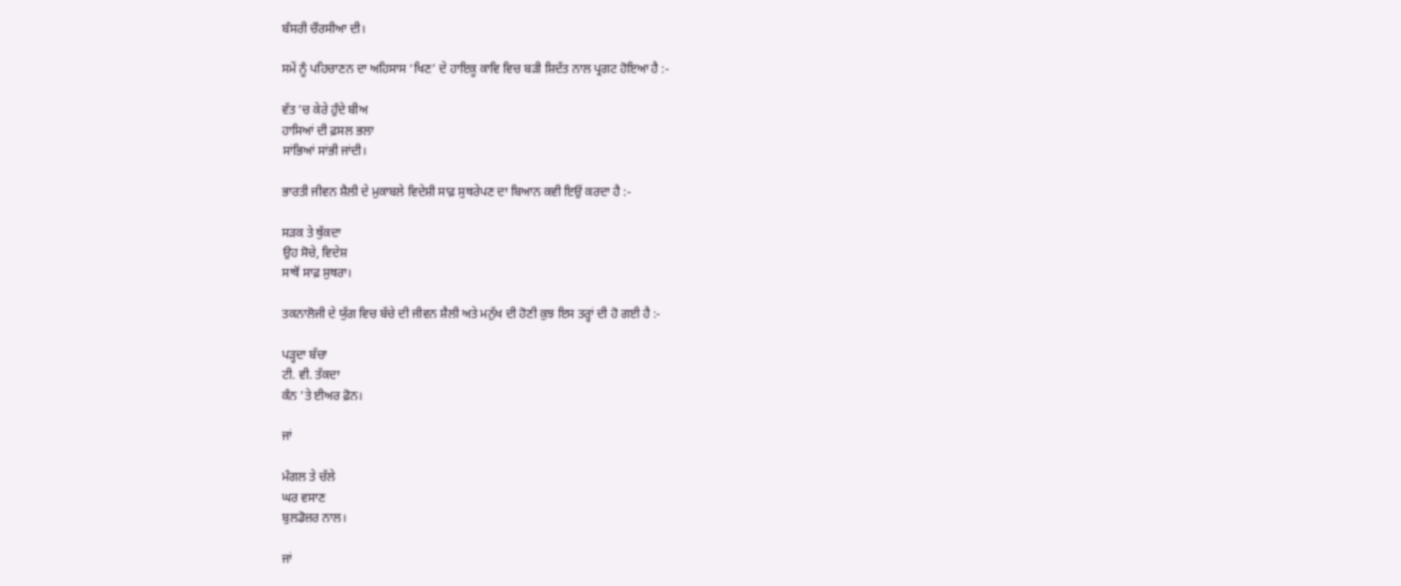ਬੰਸਰੀ ਚੌਰਸੀਆ ਦੀ।

ਸਮੇਂ ਨੂੰ ਪਹਿਚਾਣਨ ਦਾ ਅਹਿਸਾਸ ‘ਖਿਣ’ ਦੇ ਹਾਇਕੂ ਕਾਵਿ ਵਿਚ ਬੜੀ ਸ਼ਿਦੱਤ ਨਾਲ ਪ੍ਰਗਟ ਹੋਇਆ ਹੈ :-

ਵੱਤ ’ਚ ਕੇਰੇ ਹੁੰਦੇ ਬੀਅ
ਹਾਸਿਆਂ ਦੀ ਫ਼ਸਲ ਭਲਾ
ਸਾਂਭਿਆਂ ਸਾਂਭੀ ਜਾਂਦੀ।

ਭਾਰਤੀ ਜੀਵਨ ਸ਼ੈਲੀ ਦੇ ਮੁਕਾਬਲੇ ਵਿਦੇਸ਼ੀ ਸਾਫ਼ ਸੁਥਰੇਪਣ ਦਾ ਬਿਆਨ ਕਵੀ ਇਉਂ ਕਰਦਾ ਹੈ :-

ਸੜਕ ਤੇ ਥੁੱਕਦਾ
ਉਹ ਸੋਚੇ, ਵਿਦੇਸ਼
ਸਾਥੋਂ ਸਾਫ਼ ਸੁਥਰਾ।

ਤਕਨਾਲੋਜੀ ਦੇ ਯੁੱਗ ਵਿਚ ਬੱਚੇ ਦੀ ਜੀਵਨ ਸ਼ੈਲੀ ਅਤੇ ਮਨੁੱਖ ਦੀ ਹੋਣੀ ਕੁਝ ਇਸ ਤਰ੍ਹਾਂ ਦੀ ਹੋ ਗਈ ਹੈ :-

ਪੜ੍ਹਦਾ ਬੱਚਾ
ਟੀ. ਵੀ. ਤੱਕਦਾ
ਕੰਨ ’ਤੇ ਈਅਰ ਫ਼ੋਨ।

ਜਾਂ

ਮੰਗਲ ਤੇ ਚੱਲੇ
ਘਰ ਵਸਾਣ
ਬੁਲਡੋਜ਼ਰ ਨਾਲ।

ਜਾਂ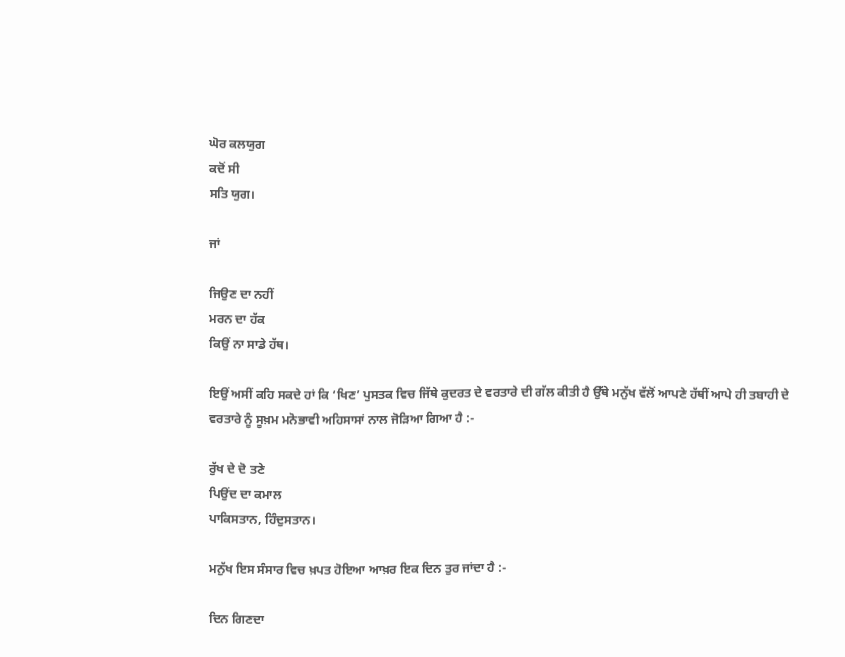ਘੋਰ ਕਲਯੁਗ
ਕਦੋਂ ਸੀ
ਸਤਿ ਯੁਗ।

ਜਾਂ

ਜਿਉਣ ਦਾ ਨਹੀਂ
ਮਰਨ ਦਾ ਹੱਕ
ਕਿਉਂ ਨਾ ਸਾਡੇ ਹੱਥ।

ਇਉਂ ਅਸੀਂ ਕਹਿ ਸਕਦੇ ਹਾਂ ਕਿ ‘ਖਿਣ’ ਪੁਸਤਕ ਵਿਚ ਜਿੱਥੇ ਕੁਦਰਤ ਦੇ ਵਰਤਾਰੇ ਦੀ ਗੱਲ ਕੀਤੀ ਹੈ ਉੱਥੇ ਮਨੁੱਖ ਵੱਲੋਂ ਆਪਣੇ ਹੱਥੀਂ ਆਪੇ ਹੀ ਤਬਾਹੀ ਦੇ ਵਰਤਾਰੇ ਨੂੰ ਸੂਖ਼ਮ ਮਨੋਭਾਵੀ ਅਹਿਸਾਸਾਂ ਨਾਲ ਜੋੜਿਆ ਗਿਆ ਹੈ :-

ਰੁੱਖ ਦੇ ਦੋ ਤਣੇ
ਪਿਉਂਦ ਦਾ ਕਮਾਲ
ਪਾਕਿਸਤਾਨ, ਹਿੰਦੁਸਤਾਨ।

ਮਨੁੱਖ ਇਸ ਸੰਸਾਰ ਵਿਚ ਖ਼ਪਤ ਹੋਇਆ ਆਖ਼ਰ ਇਕ ਦਿਨ ਤੁਰ ਜਾਂਦਾ ਹੈ :-

ਦਿਨ ਗਿਣਦਾ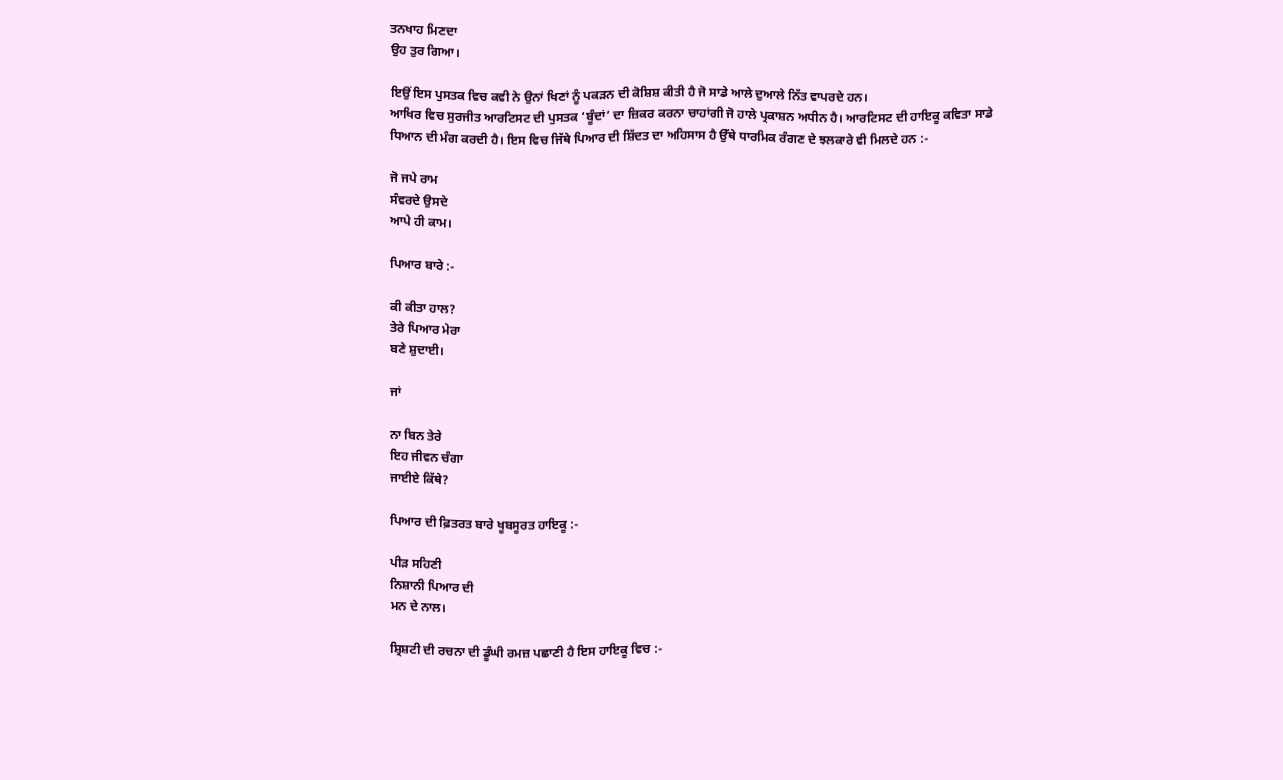ਤਨਖਾਹ ਮਿਣਦਾ
ਉਹ ਤੁਰ ਗਿਆ।

ਇਉਂ ਇਸ ਪੁਸਤਕ ਵਿਚ ਕਵੀ ਨੇ ਉਨਾਂ ਖਿਣਾਂ ਨੂੰ ਪਕੜਨ ਦੀ ਕੋਸ਼ਿਸ਼ ਕੀਤੀ ਹੈ ਜੋ ਸਾਡੇ ਆਲੇ ਦੁਆਲੇ ਨਿੱਤ ਵਾਪਰਦੇ ਹਨ।
ਆਖਿਰ ਵਿਚ ਸੁਰਜੀਤ ਆਰਟਿਸਟ ਦੀ ਪੁਸਤਕ ‘ਬੂੰਦਾਂ’ ਦਾ ਜ਼ਿਕਰ ਕਰਨਾ ਚਾਹਾਂਗੀ ਜੋ ਹਾਲੇ ਪ੍ਰਕਾਸ਼ਨ ਅਧੀਨ ਹੈ। ਆਰਟਿਸਟ ਦੀ ਹਾਇਕੂ ਕਵਿਤਾ ਸਾਡੇ ਧਿਆਨ ਦੀ ਮੰਗ ਕਰਦੀ ਹੈ। ਇਸ ਵਿਚ ਜਿੱਥੇ ਪਿਆਰ ਦੀ ਸ਼ਿੱਦਤ ਦਾ ਅਹਿਸਾਸ ਹੈ ਉੱਥੇ ਧਾਰਮਿਕ ਰੰਗਣ ਦੇ ਝਲਕਾਰੇ ਵੀ ਮਿਲਦੇ ਹਨ :-

ਜੋ ਜਪੇ ਰਾਮ
ਸੰਵਰਦੇ ਉਸਦੇ
ਆਪੇ ਹੀ ਕਾਮ।

ਪਿਆਰ ਬਾਰੇ :-

ਕੀ ਕੀਤਾ ਹਾਲ?
ਤੇਰੇ ਪਿਆਰ ਮੇਰਾ
ਬਣੇ ਸ਼ੁਦਾਈ।

ਜਾਂ

ਨਾ ਬਿਨ ਤੇਰੇ
ਇਹ ਜੀਵਨ ਚੰਗਾ
ਜਾਈਏ ਕਿੱਥੇ?

ਪਿਆਰ ਦੀ ਫ਼ਿਤਰਤ ਬਾਰੇ ਖੂਬਸੂਰਤ ਹਾਇਕੂ :-

ਪੀੜ ਸਹਿਣੀ
ਨਿਸ਼ਾਨੀ ਪਿਆਰ ਦੀ
ਮਨ ਦੇ ਨਾਲ।

ਸ਼੍ਰਿਸ਼ਟੀ ਦੀ ਰਚਨਾ ਦੀ ਡੂੰਘੀ ਰਮਜ਼ ਪਛਾਣੀ ਹੈ ਇਸ ਹਾਇਕੂ ਵਿਚ :-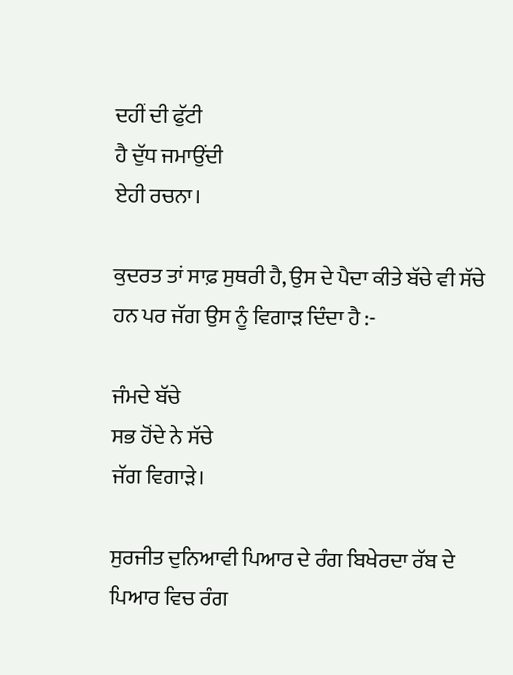ਦਹੀਂ ਦੀ ਫੁੱਟੀ
ਹੈ ਦੁੱਧ ਜਮਾਉਂਦੀ
ਏਹੀ ਰਚਨਾ।

ਕੁਦਰਤ ਤਾਂ ਸਾਫ਼ ਸੁਥਰੀ ਹੈ, ਉਸ ਦੇ ਪੈਦਾ ਕੀਤੇ ਬੱਚੇ ਵੀ ਸੱਚੇ ਹਨ ਪਰ ਜੱਗ ਉਸ ਨੂੰ ਵਿਗਾੜ ਦਿੰਦਾ ਹੈ :-

ਜੰਮਦੇ ਬੱਚੇ
ਸਭ ਹੋਂਦੇ ਨੇ ਸੱਚੇ
ਜੱਗ ਵਿਗਾੜੇ।

ਸੁਰਜੀਤ ਦੁਨਿਆਵੀ ਪਿਆਰ ਦੇ ਰੰਗ ਬਿਖੇਰਦਾ ਰੱਬ ਦੇ ਪਿਆਰ ਵਿਚ ਰੰਗ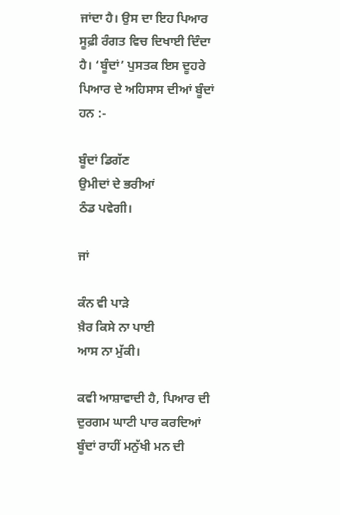ਜਾਂਦਾ ਹੈ। ਉਸ ਦਾ ਇਹ ਪਿਆਰ ਸੂਫ਼ੀ ਰੰਗਤ ਵਿਚ ਦਿਖਾਈ ਦਿੰਦਾ ਹੈ। ‘ਬੂੰਦਾਂ’ ਪੁਸਤਕ ਇਸ ਦੂਹਰੇ ਪਿਆਰ ਦੇ ਅਹਿਸਾਸ ਦੀਆਂ ਬੂੰਦਾਂ ਹਨ :-

ਬੂੰਦਾਂ ਡਿਗੱਣ
ਉਮੀਦਾਂ ਦੇ ਭਰੀਆਂ
ਠੰਡ ਪਵੇਗੀ।

ਜਾਂ

ਕੰਨ ਵੀ ਪਾੜੇ
ਖ਼ੈਰ ਕਿਸੇ ਨਾ ਪਾਈ
ਆਸ ਨਾ ਮੁੱਕੀ।

ਕਵੀ ਆਸ਼ਾਵਾਦੀ ਹੈ, ਪਿਆਰ ਦੀ ਦੁਰਗਮ ਘਾਟੀ ਪਾਰ ਕਰਦਿਆਂ ਬੂੰਦਾਂ ਰਾਹੀਂ ਮਨੁੱਖੀ ਮਨ ਦੀ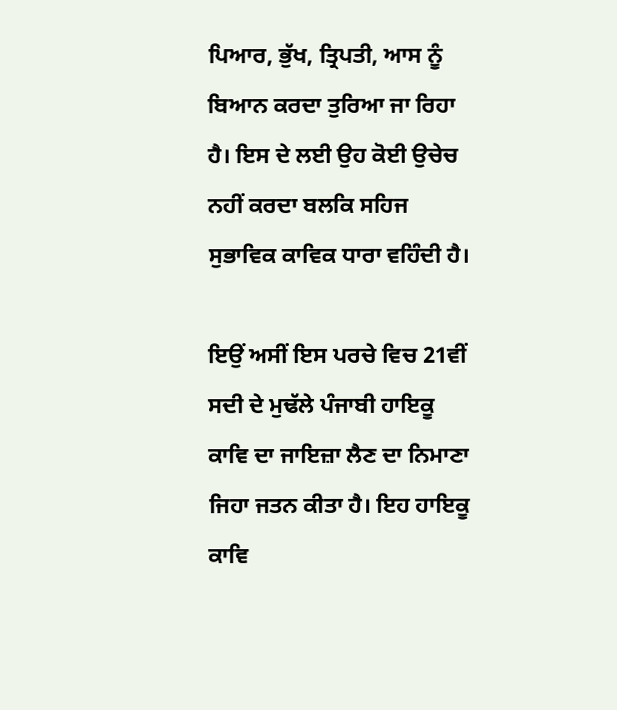ਪਿਆਰ, ਭੁੱਖ, ਤ੍ਰਿਪਤੀ, ਆਸ ਨੂੰ ਬਿਆਨ ਕਰਦਾ ਤੁਰਿਆ ਜਾ ਰਿਹਾ ਹੈ। ਇਸ ਦੇ ਲਈ ਉਹ ਕੋਈ ਉਚੇਚ ਨਹੀਂ ਕਰਦਾ ਬਲਕਿ ਸਹਿਜ ਸੁਭਾਵਿਕ ਕਾਵਿਕ ਧਾਰਾ ਵਹਿੰਦੀ ਹੈ।

ਇਉਂ ਅਸੀਂ ਇਸ ਪਰਚੇ ਵਿਚ 21ਵੀਂ ਸਦੀ ਦੇ ਮੁਢੱਲੇ ਪੰਜਾਬੀ ਹਾਇਕੂ ਕਾਵਿ ਦਾ ਜਾਇਜ਼ਾ ਲੈਣ ਦਾ ਨਿਮਾਣਾ ਜਿਹਾ ਜਤਨ ਕੀਤਾ ਹੈ। ਇਹ ਹਾਇਕੂ ਕਾਵਿ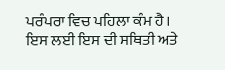ਪਰੰਪਰਾ ਵਿਚ ਪਹਿਲਾ ਕੰਮ ਹੈ। ਇਸ ਲਈ ਇਸ ਦੀ ਸਥਿਤੀ ਅਤੇ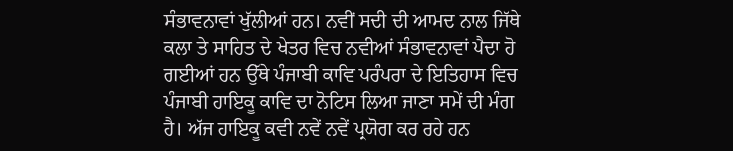ਸੰਭਾਵਨਾਵਾਂ ਖੁੱਲੀਆਂ ਹਨ। ਨਵੀਂ ਸਦੀ ਦੀ ਆਮਦ ਨਾਲ ਜਿੱਥੇ ਕਲਾ ਤੇ ਸਾਹਿਤ ਦੇ ਖੇਤਰ ਵਿਚ ਨਵੀਆਂ ਸੰਭਾਵਨਾਵਾਂ ਪੈਦਾ ਹੋ ਗਈਆਂ ਹਨ ਉੱਥੇ ਪੰਜਾਬੀ ਕਾਵਿ ਪਰੰਪਰਾ ਦੇ ਇਤਿਹਾਸ ਵਿਚ ਪੰਜਾਬੀ ਹਾਇਕੂ ਕਾਵਿ ਦਾ ਨੋਟਿਸ ਲਿਆ ਜਾਣਾ ਸਮੇਂ ਦੀ ਮੰਗ ਹੈ। ਅੱਜ ਹਾਇਕੂ ਕਵੀ ਨਵੇਂ ਨਵੇਂ ਪ੍ਰਯੋਗ ਕਰ ਰਹੇ ਹਨ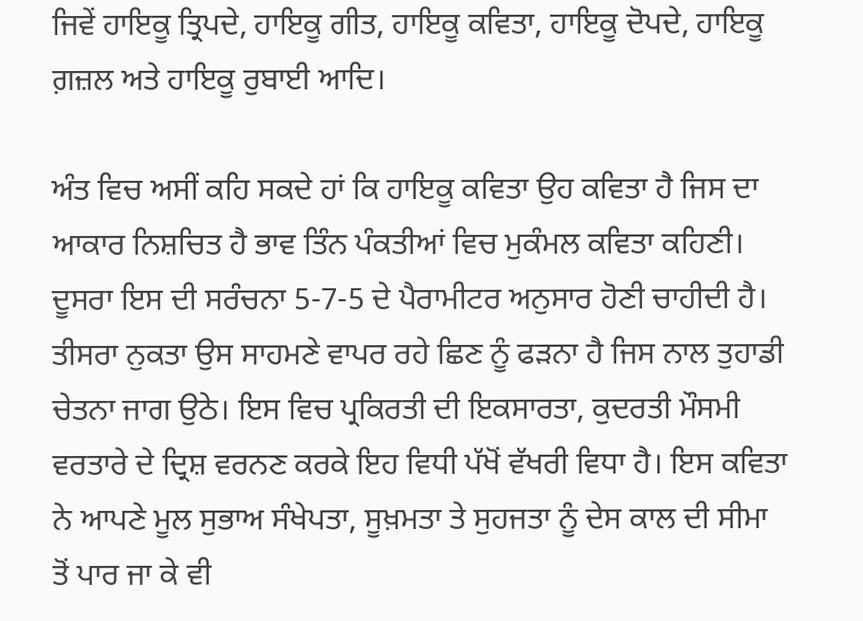ਜਿਵੇਂ ਹਾਇਕੂ ਤ੍ਰਿਪਦੇ, ਹਾਇਕੂ ਗੀਤ, ਹਾਇਕੂ ਕਵਿਤਾ, ਹਾਇਕੂ ਦੋਪਦੇ, ਹਾਇਕੂ ਗ਼ਜ਼ਲ ਅਤੇ ਹਾਇਕੂ ਰੁਬਾਈ ਆਦਿ।

ਅੰਤ ਵਿਚ ਅਸੀਂ ਕਹਿ ਸਕਦੇ ਹਾਂ ਕਿ ਹਾਇਕੂ ਕਵਿਤਾ ਉਹ ਕਵਿਤਾ ਹੈ ਜਿਸ ਦਾ ਆਕਾਰ ਨਿਸ਼ਚਿਤ ਹੈ ਭਾਵ ਤਿੰਨ ਪੰਕਤੀਆਂ ਵਿਚ ਮੁਕੰਮਲ ਕਵਿਤਾ ਕਹਿਣੀ। ਦੂਸਰਾ ਇਸ ਦੀ ਸਰੰਚਨਾ 5-7-5 ਦੇ ਪੈਰਾਮੀਟਰ ਅਨੁਸਾਰ ਹੋਣੀ ਚਾਹੀਦੀ ਹੈ। ਤੀਸਰਾ ਨੁਕਤਾ ਉਸ ਸਾਹਮਣੇ ਵਾਪਰ ਰਹੇ ਛਿਣ ਨੂੰ ਫੜਨਾ ਹੈ ਜਿਸ ਨਾਲ ਤੁਹਾਡੀ ਚੇਤਨਾ ਜਾਗ ਉਠੇ। ਇਸ ਵਿਚ ਪ੍ਰਕਿਰਤੀ ਦੀ ਇਕਸਾਰਤਾ, ਕੁਦਰਤੀ ਮੌਸਮੀ ਵਰਤਾਰੇ ਦੇ ਦ੍ਰਿਸ਼ ਵਰਨਣ ਕਰਕੇ ਇਹ ਵਿਧੀ ਪੱਖੋਂ ਵੱਖਰੀ ਵਿਧਾ ਹੈ। ਇਸ ਕਵਿਤਾ ਨੇ ਆਪਣੇ ਮੂਲ ਸੁਭਾਅ ਸੰਖੇਪਤਾ, ਸੂਖ਼ਮਤਾ ਤੇ ਸੁਹਜਤਾ ਨੂੰ ਦੇਸ ਕਾਲ ਦੀ ਸੀਮਾ ਤੋਂ ਪਾਰ ਜਾ ਕੇ ਵੀ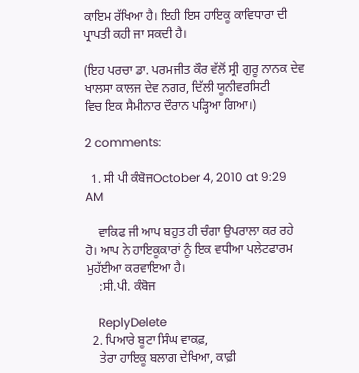ਕਾਇਮ ਰੱਖਿਆ ਹੈ। ਇਹੀ ਇਸ ਹਾਇਕੂ ਕਾਵਿਧਾਰਾ ਦੀ ਪ੍ਰਾਪਤੀ ਕਹੀ ਜਾ ਸਕਦੀ ਹੈ।

(ਇਹ ਪਰਚਾ ਡਾ. ਪਰਮਜੀਤ ਕੌਰ ਵੱਲੋਂ ਸ੍ਰੀ ਗੁਰੂ ਨਾਨਕ ਦੇਵ ਖਾਲਸਾ ਕਾਲਜ ਦੇਵ ਨਗਰ, ਦਿੱਲੀ ਯੂਨੀਵਰਸਿਟੀ
ਵਿਚ ਇਕ ਸੈਮੀਨਾਰ ਦੌਰਾਨ ਪੜ੍ਹਿਆ ਗਿਆ।)

2 comments:

  1. ਸੀ ਪੀ ਕੰਬੋਜOctober 4, 2010 at 9:29 AM

    ਵਾਕਿਫ ਜੀ ਆਪ ਬਹੁਤ ਹੀ ਚੰਗਾ ਉਪਰਾਲਾ ਕਰ ਰਹੇ ਹੋ। ਆਪ ਨੇ ਹਾਇਕੂਕਾਰਾਂ ਨੂੰ ਇਕ ਵਧੀਆ ਪਲੇਟਫਾਰਮ ਮੁਹੱਈਆ ਕਰਵਾਇਆ ਹੈ।
    :ਸੀ.ਪੀ. ਕੰਬੋਜ

    ReplyDelete
  2. ਪਿਆਰੇ ਬੂਟਾ ਸਿੰਘ ਵਾਕਫ਼,
    ਤੇਰਾ ਹਾਇਕੂ ਬਲਾਗ ਦੇਖਿਆ, ਕਾਫ਼ੀ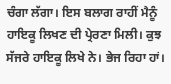ਚੰਗਾ ਲੱਗਾ। ਇਸ ਬਲਾਗ ਰਾਹੀਂ ਮੈਨੂੰ ਹਾਇਕੂ ਲਿਖਣ ਦੀ ਪ੍ਰੇਰਣਾ ਮਿਲੀ। ਕੁਝ ਸੱਜਰੇ ਹਾਇਕੂ ਲਿਖੇ ਨੇ। ਭੇਜ ਰਿਹਾ ਹਾਂ।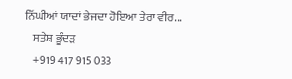ਨਿੱਘੀਆਂ ਯਾਦਾਂ ਭੇਜਦਾ ਹੋਇਆ ਤੇਰਾ ਵੀਰ...
    ਸਤੇਸ਼ ਭੂੰਦੜ
    +919 417 915 033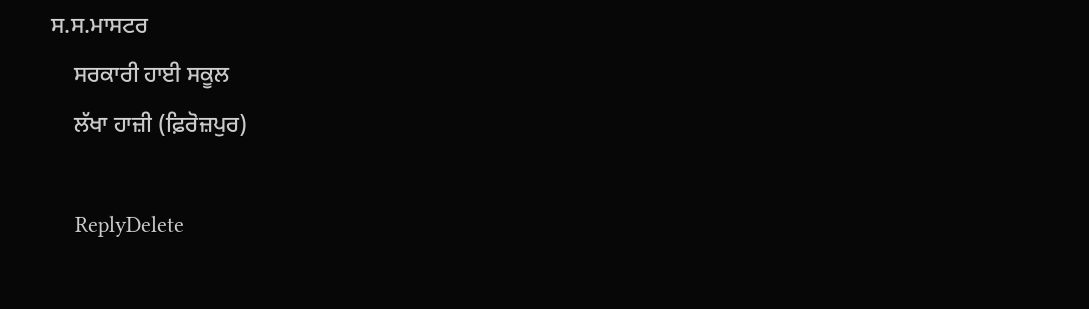ਸ.ਸ.ਮਾਸਟਰ
    ਸਰਕਾਰੀ ਹਾਈ ਸਕੂਲ
    ਲੱਖਾ ਹਾਜ਼ੀ (ਫ਼ਿਰੋਜ਼ਪੁਰ)

    ReplyDelete